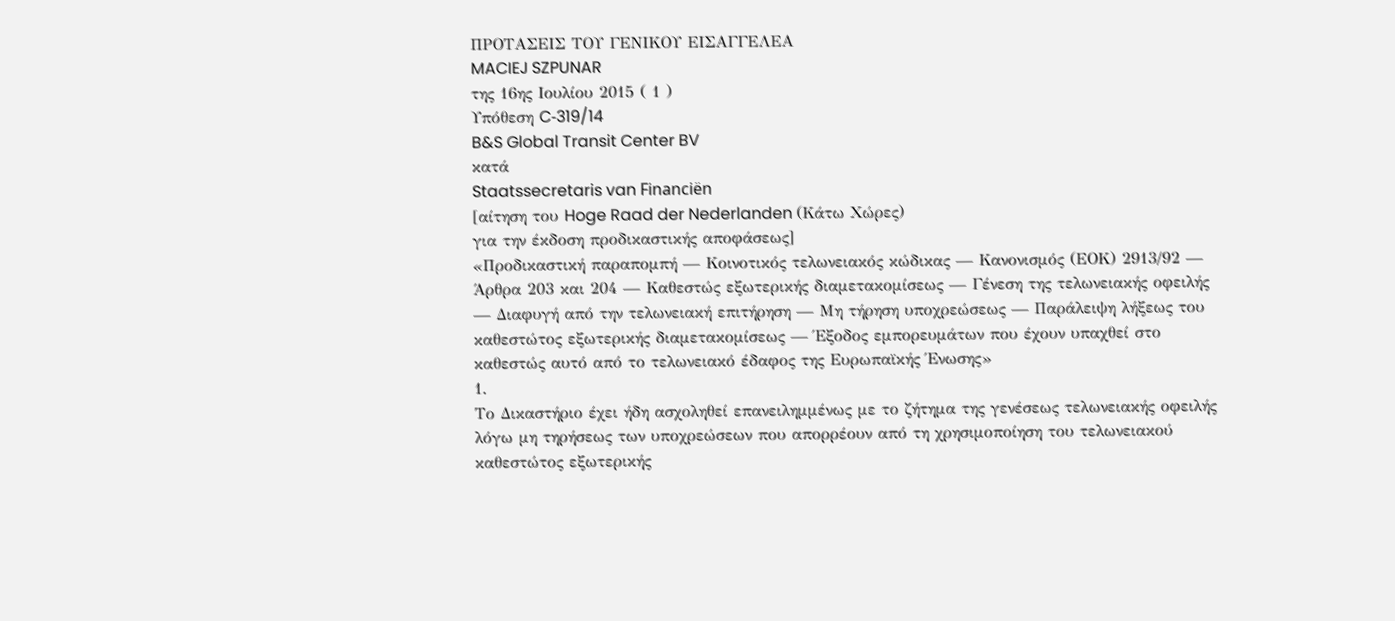ΠΡΟΤΑΣΕΙΣ ΤΟΥ ΓΕΝΙΚΟΥ ΕΙΣΑΓΓΕΛΕΑ
MACIEJ SZPUNAR
της 16ης Ιουλίου 2015 ( 1 )
Υπόθεση C‑319/14
B&S Global Transit Center BV
κατά
Staatssecretaris van Financiën
[αίτηση του Hoge Raad der Nederlanden (Κάτω Χώρες)
για την έκδοση προδικαστικής αποφάσεως]
«Προδικαστική παραπομπή — Κοινοτικός τελωνειακός κώδικας — Κανονισμός (ΕΟΚ) 2913/92 — Άρθρα 203 και 204 — Καθεστώς εξωτερικής διαμετακομίσεως — Γένεση της τελωνειακής οφειλής — Διαφυγή από την τελωνειακή επιτήρηση — Μη τήρηση υποχρεώσεως — Παράλειψη λήξεως του καθεστώτος εξωτερικής διαμετακομίσεως — Έξοδος εμπορευμάτων που έχουν υπαχθεί στο καθεστώς αυτό από το τελωνειακό έδαφος της Ευρωπαϊκής Ένωσης»
1.
Το Δικαστήριο έχει ήδη ασχοληθεί επανειλημμένως με το ζήτημα της γενέσεως τελωνειακής οφειλής λόγω μη τηρήσεως των υποχρεώσεων που απορρέουν από τη χρησιμοποίηση του τελωνειακού καθεστώτος εξωτερικής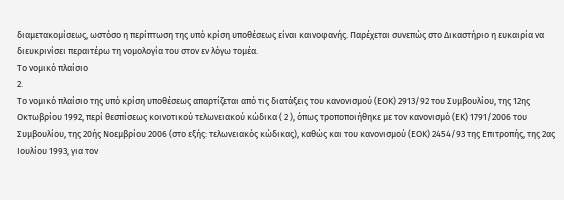διαμετακομίσεως, ωστόσο η περίπτωση της υπό κρίση υποθέσεως είναι καινοφανής. Παρέχεται συνεπώς στο Δικαστήριο η ευκαιρία να διευκρινίσει περαιτέρω τη νομολογία του στον εν λόγω τομέα.
Το νομικό πλαίσιο
2.
Το νομικό πλαίσιο της υπό κρίση υποθέσεως απαρτίζεται από τις διατάξεις του κανονισμού (ΕΟΚ) 2913/92 του Συμβουλίου, της 12ης Οκτωβρίου 1992, περί θεσπίσεως κοινοτικού τελωνειακού κώδικα ( 2 ), όπως τροποποιήθηκε με τον κανονισμό (ΕΚ) 1791/2006 του Συμβουλίου, της 20ής Νοεμβρίου 2006 (στο εξής: τελωνειακός κώδικας), καθώς και του κανονισμού (ΕΟΚ) 2454/93 της Επιτροπής, της 2ας Ιουλίου 1993, για τον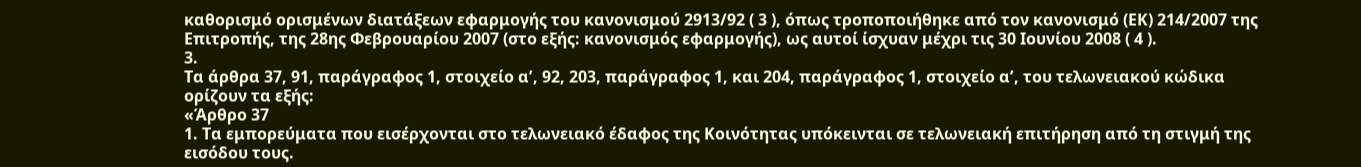καθορισμό ορισμένων διατάξεων εφαρμογής του κανονισμού 2913/92 ( 3 ), όπως τροποποιήθηκε από τον κανονισμό (ΕΚ) 214/2007 της Επιτροπής, της 28ης Φεβρουαρίου 2007 (στο εξής: κανονισμός εφαρμογής), ως αυτοί ίσχυαν μέχρι τις 30 Ιουνίου 2008 ( 4 ).
3.
Τα άρθρα 37, 91, παράγραφος 1, στοιχείο αʹ, 92, 203, παράγραφος 1, και 204, παράγραφος 1, στοιχείο αʹ, του τελωνειακού κώδικα ορίζουν τα εξής:
«Άρθρο 37
1. Τα εμπορεύματα που εισέρχονται στο τελωνειακό έδαφος της Κοινότητας υπόκεινται σε τελωνειακή επιτήρηση από τη στιγμή της εισόδου τους.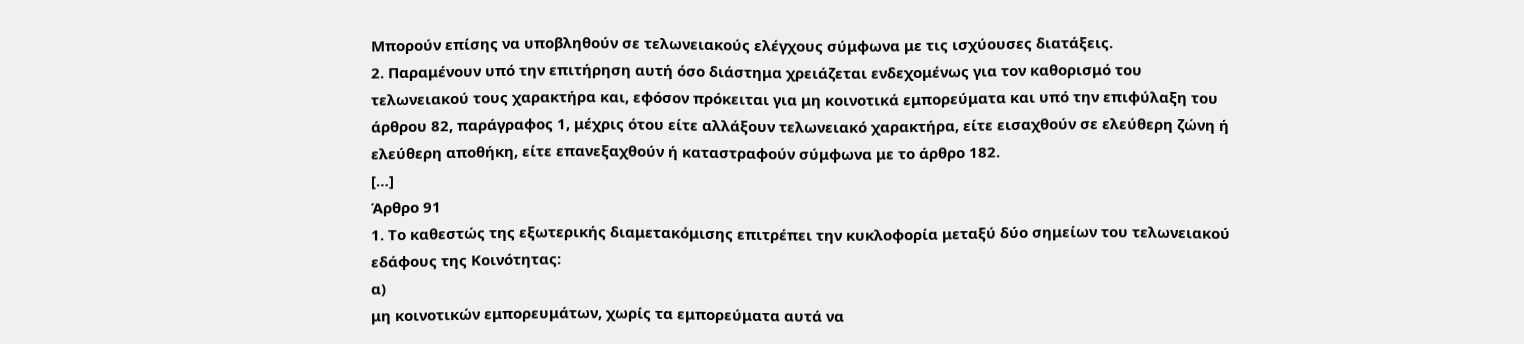Μπορούν επίσης να υποβληθούν σε τελωνειακούς ελέγχους σύμφωνα με τις ισχύουσες διατάξεις.
2. Παραμένουν υπό την επιτήρηση αυτή όσο διάστημα χρειάζεται ενδεχομένως για τον καθορισμό του τελωνειακού τους χαρακτήρα και, εφόσον πρόκειται για μη κοινοτικά εμπορεύματα και υπό την επιφύλαξη του άρθρου 82, παράγραφος 1, μέχρις ότου είτε αλλάξουν τελωνειακό χαρακτήρα, είτε εισαχθούν σε ελεύθερη ζώνη ή ελεύθερη αποθήκη, είτε επανεξαχθούν ή καταστραφούν σύμφωνα με το άρθρο 182.
[…]
Άρθρο 91
1. Το καθεστώς της εξωτερικής διαμετακόμισης επιτρέπει την κυκλοφορία μεταξύ δύο σημείων του τελωνειακού εδάφους της Κοινότητας:
α)
μη κοινοτικών εμπορευμάτων, χωρίς τα εμπορεύματα αυτά να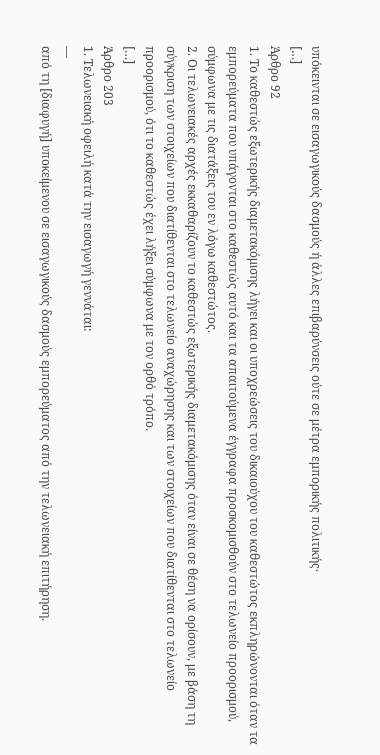υπόκεινται σε εισαγωγικούς δασμούς ή άλλες επιβαρύνσεις ούτε σε μέτρα εμπορικής πολιτικής·
[…]
Άρθρο 92
1. Το καθεστώς εξωτερικής διαμετακόμισης λήγει και οι υποχρεώσεις του δικαιούχου του καθεστώτος εκπληρώνονται όταν τα εμπορεύματα που υπάγονται στο καθεστώς αυτό και τα απαιτούμενα έγγραφα προσκομισθούν στο τελωνείο προορισμού, σύμφωνα με τις διατάξεις του εν λόγω καθεστώτος.
2. Οι τελωνειακές αρχές εκκαθαρίζουν το καθεστώς εξωτερικής διαμετακόμισης όταν είναι σε θέση να ορίσουν, με βάση τη σύγκριση των στοιχείων που διατίθενται στο τελωνείο αναχώρησης και των στοιχείων που διατίθενται στο τελωνείο προορισμού, ότι το καθεστώς έχει λήξει σύμφωνα με τον ορθό τρόπο.
[…]
Άρθρο 203
1. Τελωνειακή οφειλή κατά την εισαγωγή γεννάται:
—
από τη [διαφυγή] υποκείμενου σε εισαγωγικούς δασμούς εμπορεύματος από την τελωνειακή επιτήρηση.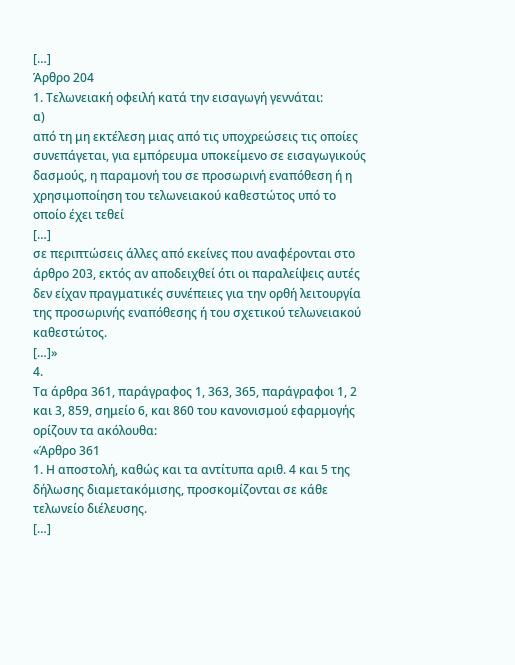[…]
Άρθρο 204
1. Τελωνειακή οφειλή κατά την εισαγωγή γεννάται:
α)
από τη μη εκτέλεση μιας από τις υποχρεώσεις τις οποίες συνεπάγεται, για εμπόρευμα υποκείμενο σε εισαγωγικούς δασμούς, η παραμονή του σε προσωρινή εναπόθεση ή η χρησιμοποίηση του τελωνειακού καθεστώτος υπό το οποίο έχει τεθεί
[…]
σε περιπτώσεις άλλες από εκείνες που αναφέρονται στο άρθρο 203, εκτός αν αποδειχθεί ότι οι παραλείψεις αυτές δεν είχαν πραγματικές συνέπειες για την ορθή λειτουργία της προσωρινής εναπόθεσης ή του σχετικού τελωνειακού καθεστώτος.
[…]»
4.
Τα άρθρα 361, παράγραφος 1, 363, 365, παράγραφοι 1, 2 και 3, 859, σημείο 6, και 860 του κανονισμού εφαρμογής ορίζουν τα ακόλουθα:
«Άρθρο 361
1. Η αποστολή, καθώς και τα αντίτυπα αριθ. 4 και 5 της δήλωσης διαμετακόμισης, προσκομίζονται σε κάθε τελωνείο διέλευσης.
[…]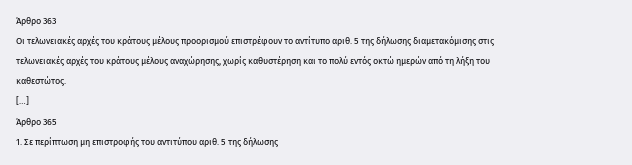Άρθρο 363
Οι τελωνειακές αρχές του κράτους μέλους προορισμού επιστρέφουν το αντίτυπο αριθ. 5 της δήλωσης διαμετακόμισης στις τελωνειακές αρχές του κράτους μέλους αναχώρησης, χωρίς καθυστέρηση και το πολύ εντός οκτώ ημερών από τη λήξη του καθεστώτος.
[…]
Άρθρο 365
1. Σε περίπτωση μη επιστροφής του αντιτύπου αριθ. 5 της δήλωσης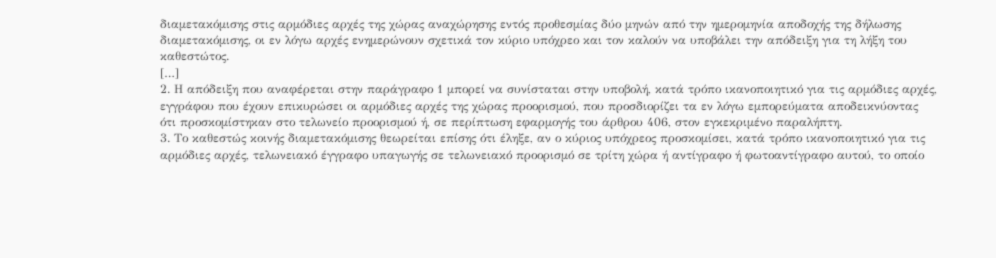διαμετακόμισης στις αρμόδιες αρχές της χώρας αναχώρησης εντός προθεσμίας δύο μηνών από την ημερομηνία αποδοχής της δήλωσης διαμετακόμισης, οι εν λόγω αρχές ενημερώνουν σχετικά τον κύριο υπόχρεο και τον καλούν να υποβάλει την απόδειξη για τη λήξη του καθεστώτος.
[…]
2. Η απόδειξη που αναφέρεται στην παράγραφο 1 μπορεί να συνίσταται στην υποβολή, κατά τρόπο ικανοποιητικό για τις αρμόδιες αρχές, εγγράφου που έχουν επικυρώσει οι αρμόδιες αρχές της χώρας προορισμού, που προσδιορίζει τα εν λόγω εμπορεύματα αποδεικνύοντας ότι προσκομίστηκαν στο τελωνείο προορισμού ή, σε περίπτωση εφαρμογής του άρθρου 406, στον εγκεκριμένο παραλήπτη.
3. Το καθεστώς κοινής διαμετακόμισης θεωρείται επίσης ότι έληξε, αν ο κύριος υπόχρεος προσκομίσει, κατά τρόπο ικανοποιητικό για τις αρμόδιες αρχές, τελωνειακό έγγραφο υπαγωγής σε τελωνειακό προορισμό σε τρίτη χώρα ή αντίγραφο ή φωτοαντίγραφο αυτού, το οποίο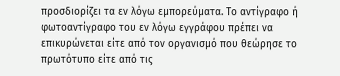προσδιορίζει τα εν λόγω εμπορεύματα. Το αντίγραφο ή φωτοαντίγραφο του εν λόγω εγγράφου πρέπει να επικυρώνεται είτε από τον οργανισμό που θεώρησε το πρωτότυπο είτε από τις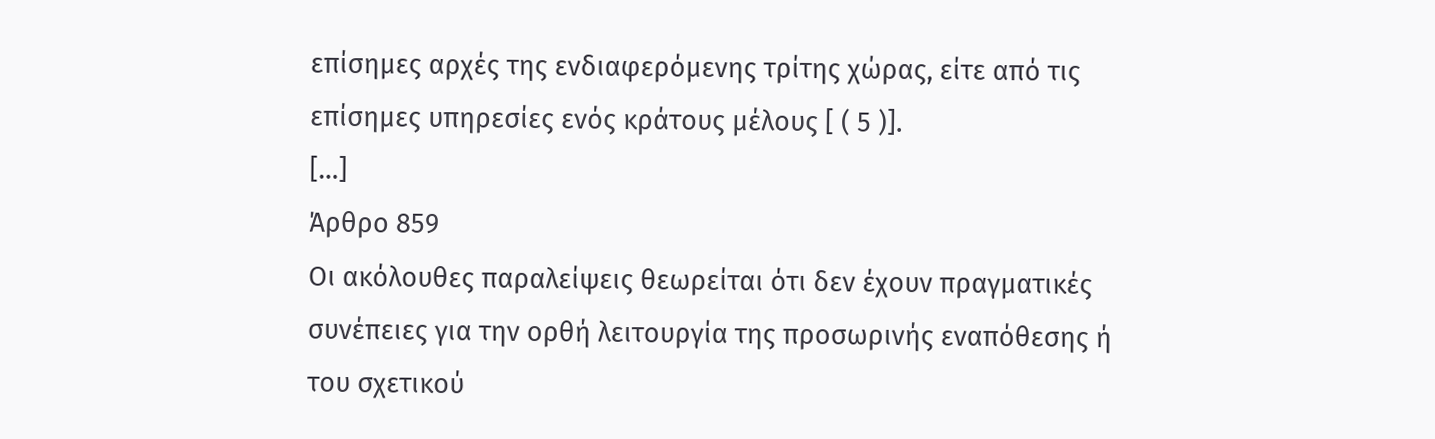επίσημες αρχές της ενδιαφερόμενης τρίτης χώρας, είτε από τις επίσημες υπηρεσίες ενός κράτους μέλους [ ( 5 )].
[…]
Άρθρο 859
Οι ακόλουθες παραλείψεις θεωρείται ότι δεν έχουν πραγματικές συνέπειες για την ορθή λειτουργία της προσωρινής εναπόθεσης ή του σχετικού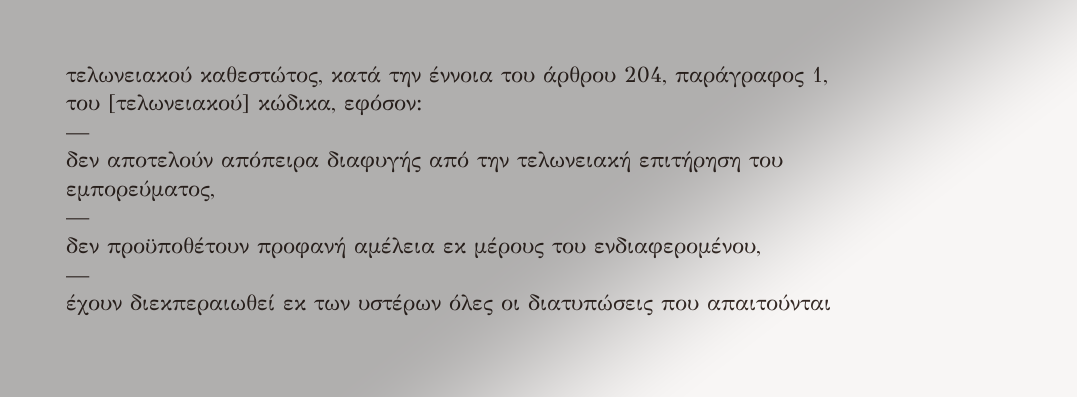τελωνειακού καθεστώτος, κατά την έννοια του άρθρου 204, παράγραφος 1, του [τελωνειακού] κώδικα, εφόσον:
—
δεν αποτελούν απόπειρα διαφυγής από την τελωνειακή επιτήρηση του εμπορεύματος,
—
δεν προϋποθέτουν προφανή αμέλεια εκ μέρους του ενδιαφερομένου,
—
έχουν διεκπεραιωθεί εκ των υστέρων όλες οι διατυπώσεις που απαιτούνται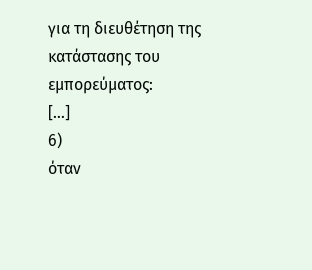για τη διευθέτηση της κατάστασης του εμπορεύματος:
[…]
6)
όταν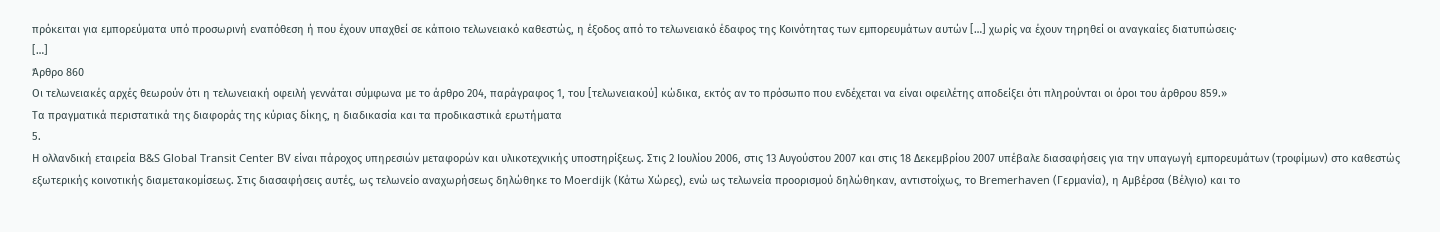πρόκειται για εμπορεύματα υπό προσωρινή εναπόθεση ή που έχουν υπαχθεί σε κάποιο τελωνειακό καθεστώς, η έξοδος από το τελωνειακό έδαφος της Κοινότητας των εμπορευμάτων αυτών […] χωρίς να έχουν τηρηθεί οι αναγκαίες διατυπώσεις·
[…]
Άρθρο 860
Οι τελωνειακές αρχές θεωρούν ότι η τελωνειακή οφειλή γεννάται σύμφωνα με το άρθρο 204, παράγραφος 1, του [τελωνειακού] κώδικα, εκτός αν το πρόσωπο που ενδέχεται να είναι οφειλέτης αποδείξει ότι πληρούνται οι όροι του άρθρου 859.»
Τα πραγματικά περιστατικά της διαφοράς της κύριας δίκης, η διαδικασία και τα προδικαστικά ερωτήματα
5.
Η ολλανδική εταιρεία B&S Global Transit Center BV είναι πάροχος υπηρεσιών μεταφορών και υλικοτεχνικής υποστηρίξεως. Στις 2 Ιουλίου 2006, στις 13 Αυγούστου 2007 και στις 18 Δεκεμβρίου 2007 υπέβαλε διασαφήσεις για την υπαγωγή εμπορευμάτων (τροφίμων) στο καθεστώς εξωτερικής κοινοτικής διαμετακομίσεως. Στις διασαφήσεις αυτές, ως τελωνείο αναχωρήσεως δηλώθηκε το Moerdijk (Κάτω Χώρες), ενώ ως τελωνεία προορισμού δηλώθηκαν, αντιστοίχως, το Bremerhaven (Γερμανία), η Αμβέρσα (Βέλγιο) και το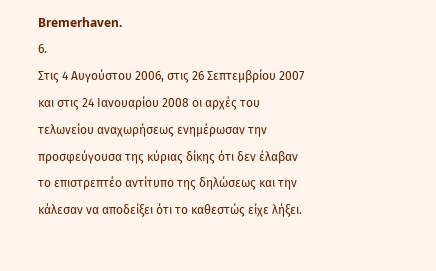Bremerhaven.
6.
Στις 4 Αυγούστου 2006, στις 26 Σεπτεμβρίου 2007 και στις 24 Ιανουαρίου 2008 οι αρχές του τελωνείου αναχωρήσεως ενημέρωσαν την προσφεύγουσα της κύριας δίκης ότι δεν έλαβαν το επιστρεπτέο αντίτυπο της δηλώσεως και την κάλεσαν να αποδείξει ότι το καθεστώς είχε λήξει.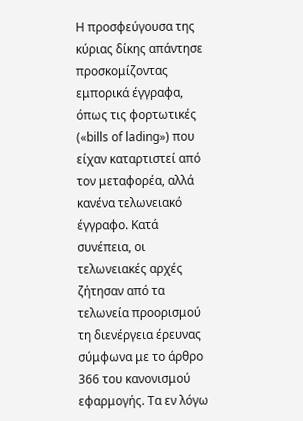Η προσφεύγουσα της κύριας δίκης απάντησε προσκομίζοντας εμπορικά έγγραφα, όπως τις φορτωτικές («bills of lading») που είχαν καταρτιστεί από τον μεταφορέα, αλλά κανένα τελωνειακό έγγραφο. Κατά συνέπεια, οι τελωνειακές αρχές ζήτησαν από τα τελωνεία προορισμού τη διενέργεια έρευνας σύμφωνα με το άρθρο 366 του κανονισμού εφαρμογής. Τα εν λόγω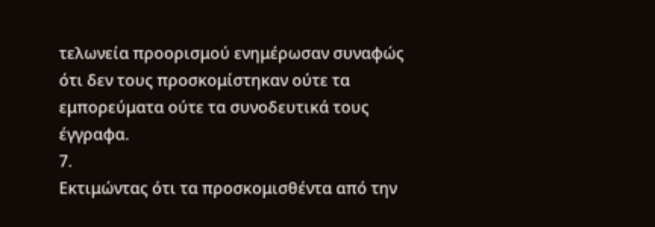τελωνεία προορισμού ενημέρωσαν συναφώς ότι δεν τους προσκομίστηκαν ούτε τα εμπορεύματα ούτε τα συνοδευτικά τους έγγραφα.
7.
Εκτιμώντας ότι τα προσκομισθέντα από την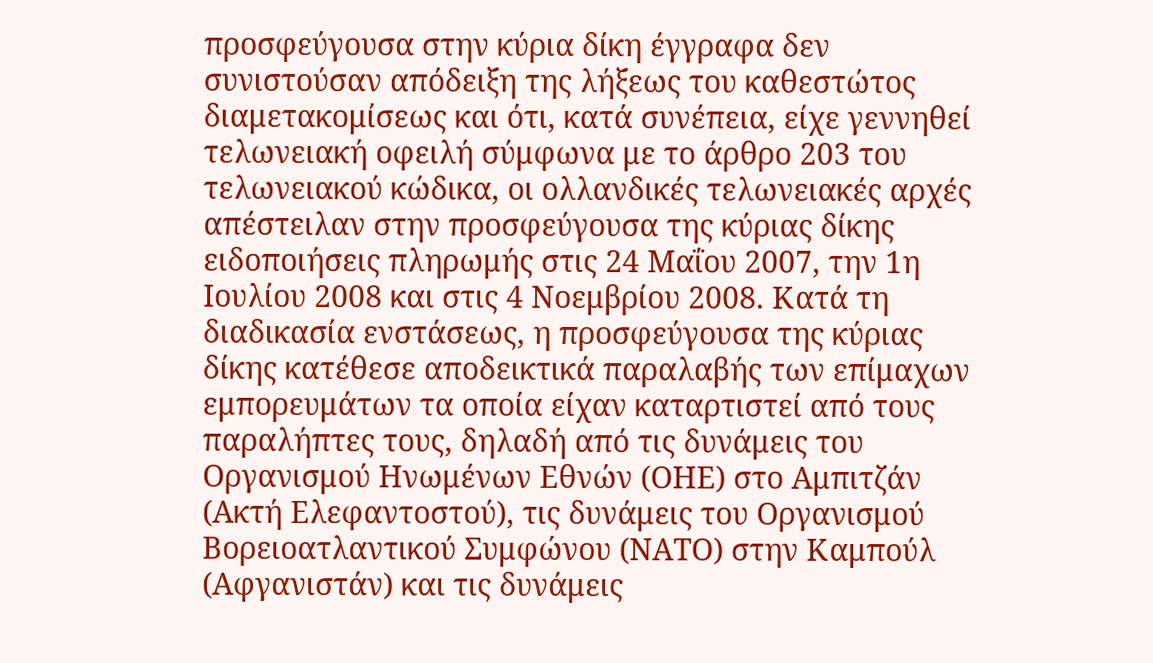προσφεύγουσα στην κύρια δίκη έγγραφα δεν συνιστούσαν απόδειξη της λήξεως του καθεστώτος διαμετακομίσεως και ότι, κατά συνέπεια, είχε γεννηθεί τελωνειακή οφειλή σύμφωνα με το άρθρο 203 του τελωνειακού κώδικα, οι ολλανδικές τελωνειακές αρχές απέστειλαν στην προσφεύγουσα της κύριας δίκης ειδοποιήσεις πληρωμής στις 24 Μαΐου 2007, την 1η Ιουλίου 2008 και στις 4 Νοεμβρίου 2008. Κατά τη διαδικασία ενστάσεως, η προσφεύγουσα της κύριας δίκης κατέθεσε αποδεικτικά παραλαβής των επίμαχων εμπορευμάτων τα οποία είχαν καταρτιστεί από τους παραλήπτες τους, δηλαδή από τις δυνάμεις του Οργανισμού Ηνωμένων Εθνών (ΟΗΕ) στο Αμπιτζάν (Ακτή Ελεφαντοστού), τις δυνάμεις του Οργανισμού Βορειοατλαντικού Συμφώνου (ΝΑΤΟ) στην Καμπούλ (Αφγανιστάν) και τις δυνάμεις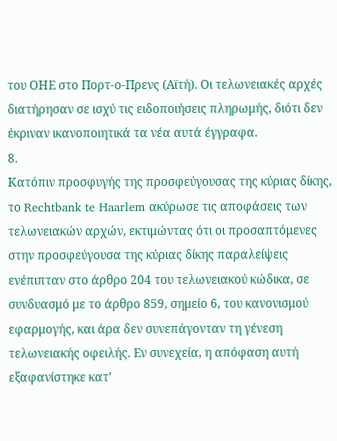του ΟΗΕ στο Πορτ-ο-Πρενς (Αϊτή). Οι τελωνειακές αρχές διατήρησαν σε ισχύ τις ειδοποιήσεις πληρωμής, διότι δεν έκριναν ικανοποιητικά τα νέα αυτά έγγραφα.
8.
Κατόπιν προσφυγής της προσφεύγουσας της κύριας δίκης, το Rechtbank te Haarlem ακύρωσε τις αποφάσεις των τελωνειακών αρχών, εκτιμώντας ότι οι προσαπτόμενες στην προσφεύγουσα της κύριας δίκης παραλείψεις ενέπιπταν στο άρθρο 204 του τελωνειακού κώδικα, σε συνδυασμό με το άρθρο 859, σημείο 6, του κανονισμού εφαρμογής, και άρα δεν συνεπάγονταν τη γένεση τελωνειακής οφειλής. Εν συνεχεία, η απόφαση αυτή εξαφανίστηκε κατ’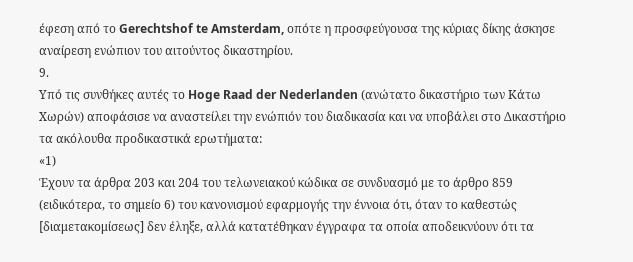έφεση από το Gerechtshof te Amsterdam, οπότε η προσφεύγουσα της κύριας δίκης άσκησε αναίρεση ενώπιον του αιτούντος δικαστηρίου.
9.
Υπό τις συνθήκες αυτές το Hoge Raad der Nederlanden (ανώτατο δικαστήριο των Κάτω Χωρών) αποφάσισε να αναστείλει την ενώπιόν του διαδικασία και να υποβάλει στο Δικαστήριο τα ακόλουθα προδικαστικά ερωτήματα:
«1)
Έχουν τα άρθρα 203 και 204 του τελωνειακού κώδικα σε συνδυασμό με το άρθρο 859 (ειδικότερα, το σημείο 6) του κανονισμού εφαρμογής την έννοια ότι, όταν το καθεστώς [διαμετακομίσεως] δεν έληξε, αλλά κατατέθηκαν έγγραφα τα οποία αποδεικνύουν ότι τα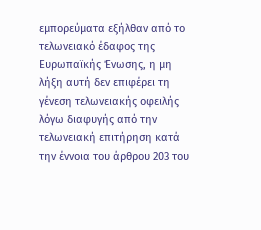εμπορεύματα εξήλθαν από το τελωνειακό έδαφος της Ευρωπαϊκής Ένωσης, η μη λήξη αυτή δεν επιφέρει τη γένεση τελωνειακής οφειλής λόγω διαφυγής από την τελωνειακή επιτήρηση κατά την έννοια του άρθρου 203 του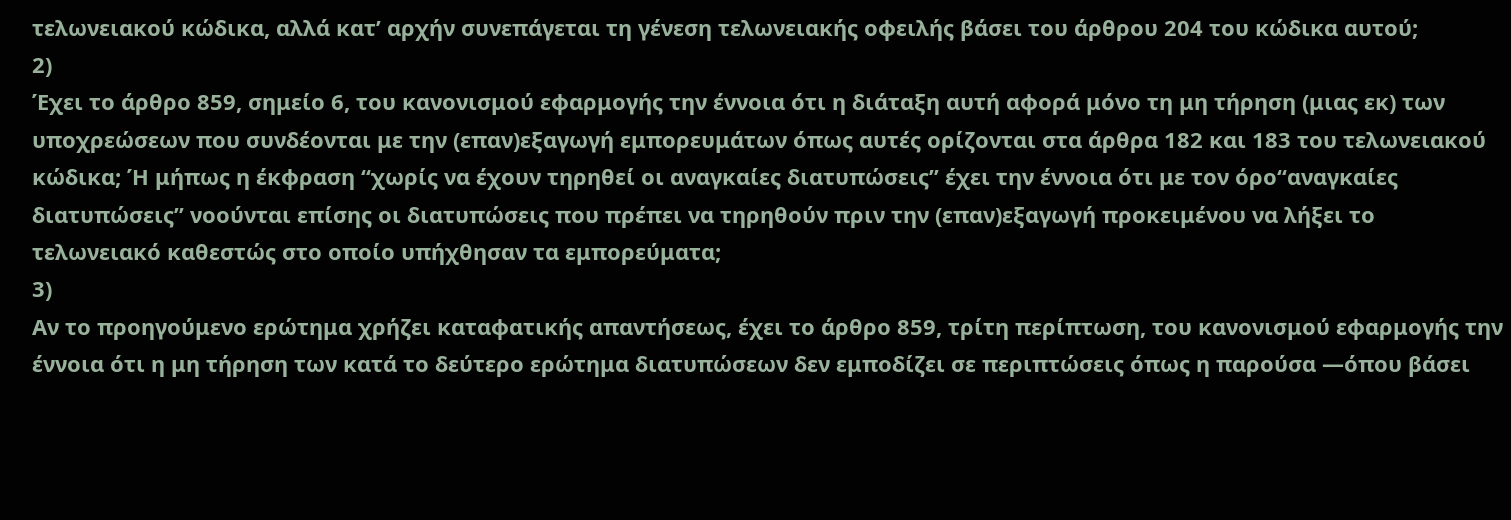τελωνειακού κώδικα, αλλά κατ’ αρχήν συνεπάγεται τη γένεση τελωνειακής οφειλής βάσει του άρθρου 204 του κώδικα αυτού;
2)
Έχει το άρθρο 859, σημείο 6, του κανονισμού εφαρμογής την έννοια ότι η διάταξη αυτή αφορά μόνο τη μη τήρηση (μιας εκ) των υποχρεώσεων που συνδέονται με την (επαν)εξαγωγή εμπορευμάτων όπως αυτές ορίζονται στα άρθρα 182 και 183 του τελωνειακού κώδικα; Ή μήπως η έκφραση “χωρίς να έχουν τηρηθεί οι αναγκαίες διατυπώσεις” έχει την έννοια ότι με τον όρο“αναγκαίες διατυπώσεις” νοούνται επίσης οι διατυπώσεις που πρέπει να τηρηθούν πριν την (επαν)εξαγωγή προκειμένου να λήξει το τελωνειακό καθεστώς στο οποίο υπήχθησαν τα εμπορεύματα;
3)
Αν το προηγούμενο ερώτημα χρήζει καταφατικής απαντήσεως, έχει το άρθρο 859, τρίτη περίπτωση, του κανονισμού εφαρμογής την έννοια ότι η μη τήρηση των κατά το δεύτερο ερώτημα διατυπώσεων δεν εμποδίζει σε περιπτώσεις όπως η παρούσα —όπου βάσει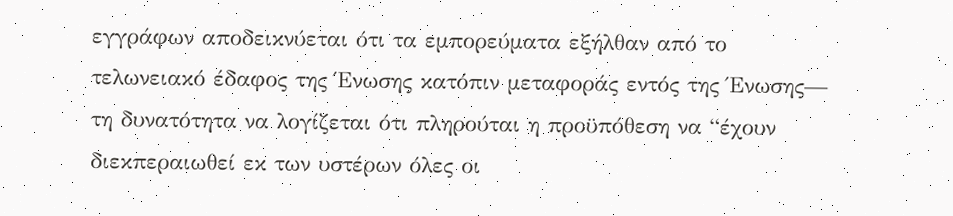εγγράφων αποδεικνύεται ότι τα εμπορεύματα εξήλθαν από το τελωνειακό έδαφος της Ένωσης κατόπιν μεταφοράς εντός της Ένωσης— τη δυνατότητα να λογίζεται ότι πληρούται η προϋπόθεση να “έχουν διεκπεραιωθεί εκ των υστέρων όλες οι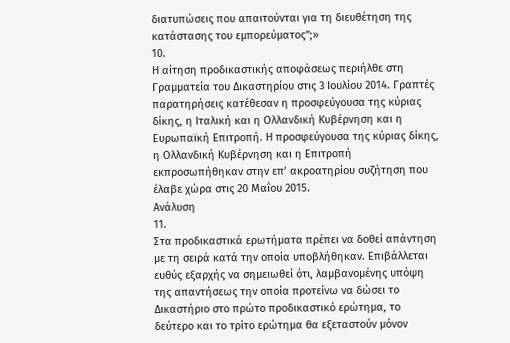διατυπώσεις που απαιτούνται για τη διευθέτηση της κατάστασης του εμπορεύματος”;»
10.
Η αίτηση προδικαστικής αποφάσεως περιήλθε στη Γραμματεία του Δικαστηρίου στις 3 Ιουλίου 2014. Γραπτές παρατηρήσεις κατέθεσαν η προσφεύγουσα της κύριας δίκης, η Ιταλική και η Ολλανδική Κυβέρνηση και η Ευρωπαϊκή Επιτροπή. Η προσφεύγουσα της κύριας δίκης, η Ολλανδική Κυβέρνηση και η Επιτροπή εκπροσωπήθηκαν στην επ’ ακροατηρίου συζήτηση που έλαβε χώρα στις 20 Μαΐου 2015.
Ανάλυση
11.
Στα προδικαστικά ερωτήματα πρέπει να δοθεί απάντηση με τη σειρά κατά την οποία υποβλήθηκαν. Επιβάλλεται ευθύς εξαρχής να σημειωθεί ότι, λαμβανομένης υπόψη της απαντήσεως την οποία προτείνω να δώσει το Δικαστήριο στο πρώτο προδικαστικό ερώτημα, το δεύτερο και το τρίτο ερώτημα θα εξεταστούν μόνον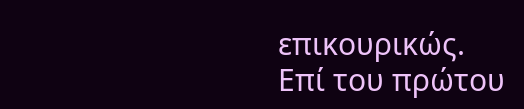επικουρικώς.
Επί του πρώτου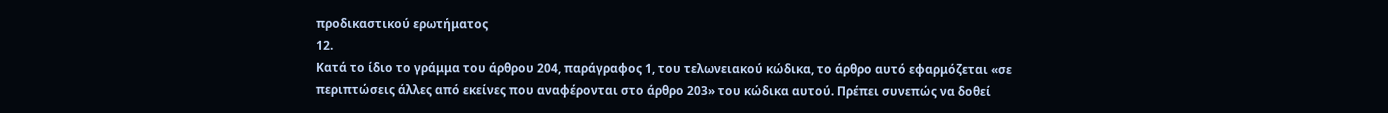προδικαστικού ερωτήματος
12.
Κατά το ίδιο το γράμμα του άρθρου 204, παράγραφος 1, του τελωνειακού κώδικα, το άρθρο αυτό εφαρμόζεται «σε περιπτώσεις άλλες από εκείνες που αναφέρονται στο άρθρο 203» του κώδικα αυτού. Πρέπει συνεπώς να δοθεί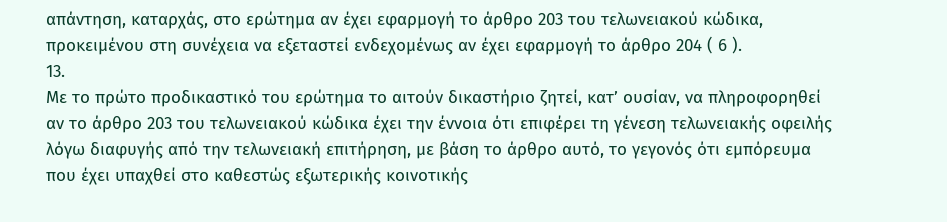απάντηση, καταρχάς, στο ερώτημα αν έχει εφαρμογή το άρθρο 203 του τελωνειακού κώδικα, προκειμένου στη συνέχεια να εξεταστεί ενδεχομένως αν έχει εφαρμογή το άρθρο 204 ( 6 ).
13.
Με το πρώτο προδικαστικό του ερώτημα το αιτούν δικαστήριο ζητεί, κατ’ ουσίαν, να πληροφορηθεί αν το άρθρο 203 του τελωνειακού κώδικα έχει την έννοια ότι επιφέρει τη γένεση τελωνειακής οφειλής λόγω διαφυγής από την τελωνειακή επιτήρηση, με βάση το άρθρο αυτό, το γεγονός ότι εμπόρευμα που έχει υπαχθεί στο καθεστώς εξωτερικής κοινοτικής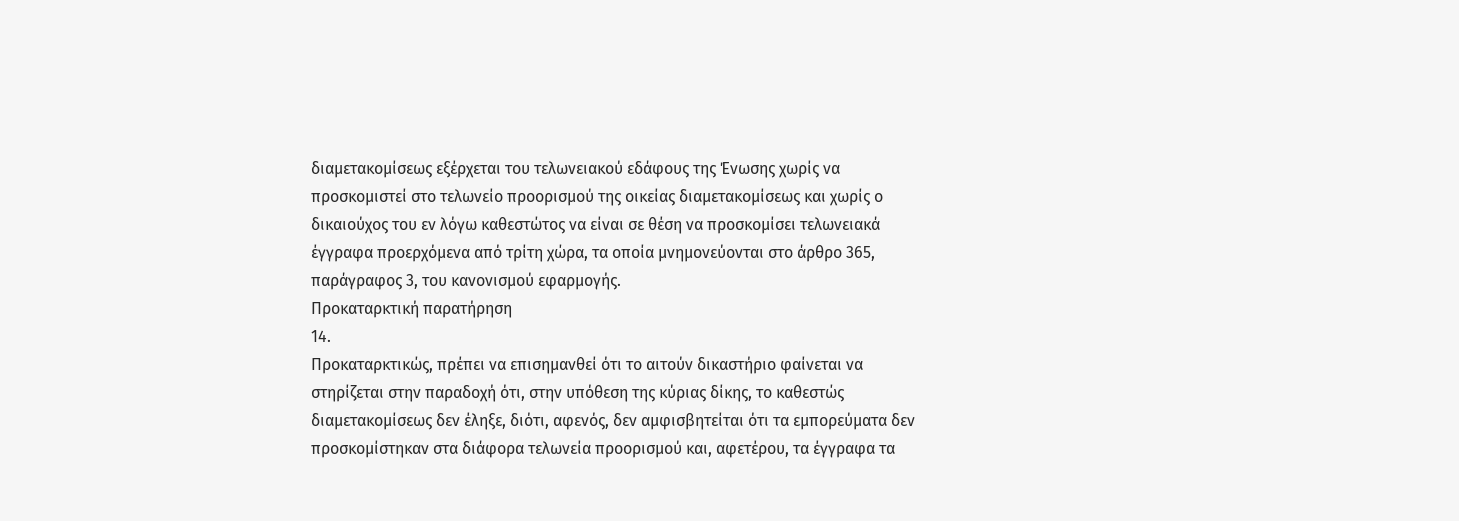διαμετακομίσεως εξέρχεται του τελωνειακού εδάφους της Ένωσης χωρίς να προσκομιστεί στο τελωνείο προορισμού της οικείας διαμετακομίσεως και χωρίς ο δικαιούχος του εν λόγω καθεστώτος να είναι σε θέση να προσκομίσει τελωνειακά έγγραφα προερχόμενα από τρίτη χώρα, τα οποία μνημονεύονται στο άρθρο 365, παράγραφος 3, του κανονισμού εφαρμογής.
Προκαταρκτική παρατήρηση
14.
Προκαταρκτικώς, πρέπει να επισημανθεί ότι το αιτούν δικαστήριο φαίνεται να στηρίζεται στην παραδοχή ότι, στην υπόθεση της κύριας δίκης, το καθεστώς διαμετακομίσεως δεν έληξε, διότι, αφενός, δεν αμφισβητείται ότι τα εμπορεύματα δεν προσκομίστηκαν στα διάφορα τελωνεία προορισμού και, αφετέρου, τα έγγραφα τα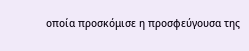οποία προσκόμισε η προσφεύγουσα της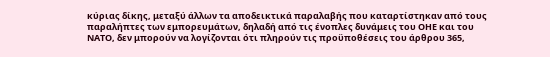κύριας δίκης, μεταξύ άλλων τα αποδεικτικά παραλαβής που καταρτίστηκαν από τους παραλήπτες των εμπορευμάτων, δηλαδή από τις ένοπλες δυνάμεις του ΟΗΕ και του ΝΑΤΟ, δεν μπορούν να λογίζονται ότι πληρούν τις προϋποθέσεις του άρθρου 365,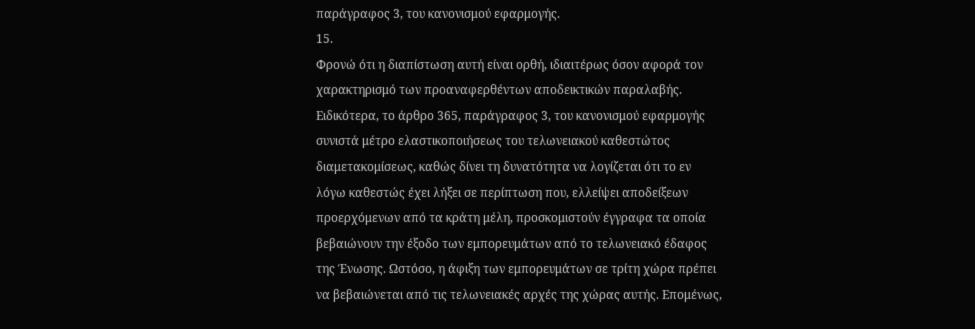παράγραφος 3, του κανονισμού εφαρμογής.
15.
Φρονώ ότι η διαπίστωση αυτή είναι ορθή, ιδιαιτέρως όσον αφορά τον χαρακτηρισμό των προαναφερθέντων αποδεικτικών παραλαβής. Ειδικότερα, το άρθρο 365, παράγραφος 3, του κανονισμού εφαρμογής συνιστά μέτρο ελαστικοποιήσεως του τελωνειακού καθεστώτος διαμετακομίσεως, καθώς δίνει τη δυνατότητα να λογίζεται ότι το εν λόγω καθεστώς έχει λήξει σε περίπτωση που, ελλείψει αποδείξεων προερχόμενων από τα κράτη μέλη, προσκομιστούν έγγραφα τα οποία βεβαιώνουν την έξοδο των εμπορευμάτων από το τελωνειακό έδαφος της Ένωσης. Ωστόσο, η άφιξη των εμπορευμάτων σε τρίτη χώρα πρέπει να βεβαιώνεται από τις τελωνειακές αρχές της χώρας αυτής. Επομένως,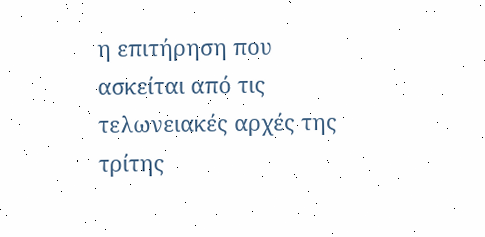η επιτήρηση που ασκείται από τις τελωνειακές αρχές της τρίτης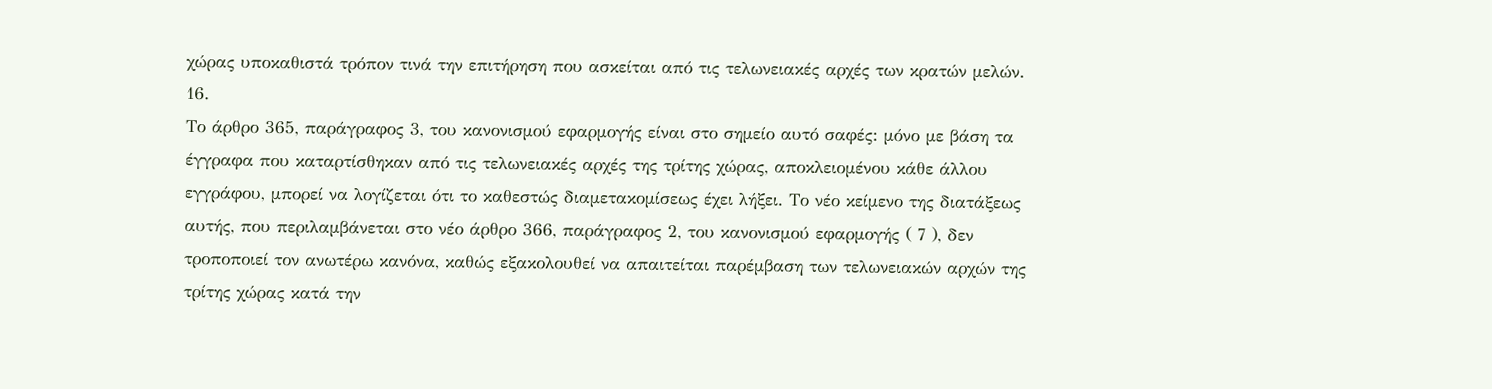χώρας υποκαθιστά τρόπον τινά την επιτήρηση που ασκείται από τις τελωνειακές αρχές των κρατών μελών.
16.
Το άρθρο 365, παράγραφος 3, του κανονισμού εφαρμογής είναι στο σημείο αυτό σαφές: μόνο με βάση τα έγγραφα που καταρτίσθηκαν από τις τελωνειακές αρχές της τρίτης χώρας, αποκλειομένου κάθε άλλου εγγράφου, μπορεί να λογίζεται ότι το καθεστώς διαμετακομίσεως έχει λήξει. Το νέο κείμενο της διατάξεως αυτής, που περιλαμβάνεται στο νέο άρθρο 366, παράγραφος 2, του κανονισμού εφαρμογής ( 7 ), δεν τροποποιεί τον ανωτέρω κανόνα, καθώς εξακολουθεί να απαιτείται παρέμβαση των τελωνειακών αρχών της τρίτης χώρας κατά την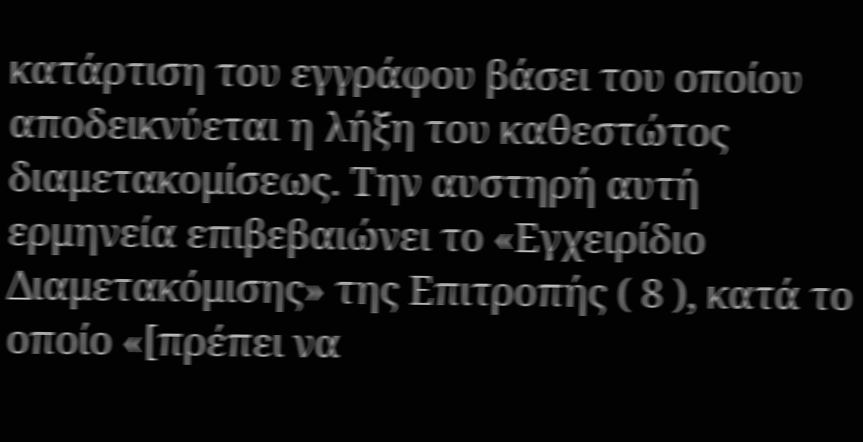κατάρτιση του εγγράφου βάσει του οποίου αποδεικνύεται η λήξη του καθεστώτος διαμετακομίσεως. Την αυστηρή αυτή ερμηνεία επιβεβαιώνει το «Εγχειρίδιο Διαμετακόμισης» της Επιτροπής ( 8 ), κατά το οποίο «[πρέπει να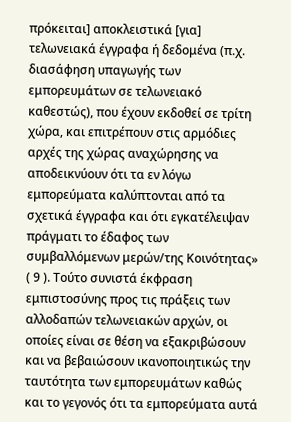πρόκειται] αποκλειστικά [για] τελωνειακά έγγραφα ή δεδομένα (π.χ. διασάφηση υπαγωγής των εμπορευμάτων σε τελωνειακό καθεστώς), που έχουν εκδοθεί σε τρίτη χώρα, και επιτρέπουν στις αρμόδιες αρχές της χώρας αναχώρησης να αποδεικνύουν ότι τα εν λόγω εμπορεύματα καλύπτονται από τα σχετικά έγγραφα και ότι εγκατέλειψαν πράγματι το έδαφος των συμβαλλόμενων μερών/της Κοινότητας» ( 9 ). Τούτο συνιστά έκφραση εμπιστοσύνης προς τις πράξεις των αλλοδαπών τελωνειακών αρχών, οι οποίες είναι σε θέση να εξακριβώσουν και να βεβαιώσουν ικανοποιητικώς την ταυτότητα των εμπορευμάτων καθώς και το γεγονός ότι τα εμπορεύματα αυτά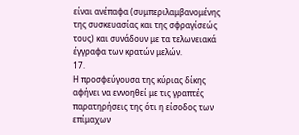είναι ανέπαφα (συμπεριλαμβανομένης της συσκευασίας και της σφραγίσεώς τους) και συνάδουν με τα τελωνειακά έγγραφα των κρατών μελών.
17.
Η προσφεύγουσα της κύριας δίκης αφήνει να εννοηθεί με τις γραπτές παρατηρήσεις της ότι η είσοδος των επίμαχων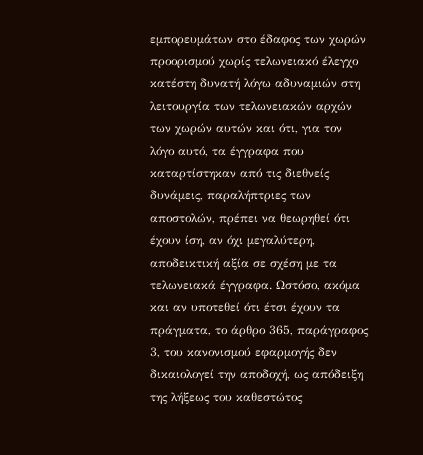εμπορευμάτων στο έδαφος των χωρών προορισμού χωρίς τελωνειακό έλεγχο κατέστη δυνατή λόγω αδυναμιών στη λειτουργία των τελωνειακών αρχών των χωρών αυτών και ότι, για τον λόγο αυτό, τα έγγραφα που καταρτίστηκαν από τις διεθνείς δυνάμεις, παραλήπτριες των αποστολών, πρέπει να θεωρηθεί ότι έχουν ίση, αν όχι μεγαλύτερη, αποδεικτική αξία σε σχέση με τα τελωνειακά έγγραφα. Ωστόσο, ακόμα και αν υποτεθεί ότι έτσι έχουν τα πράγματα, το άρθρο 365, παράγραφος 3, του κανονισμού εφαρμογής δεν δικαιολογεί την αποδοχή, ως απόδειξη της λήξεως του καθεστώτος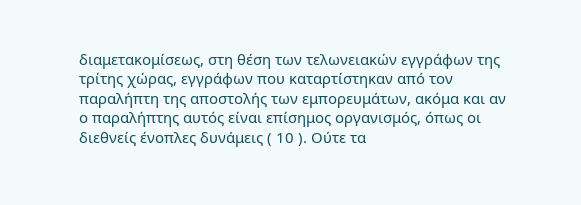διαμετακομίσεως, στη θέση των τελωνειακών εγγράφων της τρίτης χώρας, εγγράφων που καταρτίστηκαν από τον παραλήπτη της αποστολής των εμπορευμάτων, ακόμα και αν ο παραλήπτης αυτός είναι επίσημος οργανισμός, όπως οι διεθνείς ένοπλες δυνάμεις ( 10 ). Ούτε τα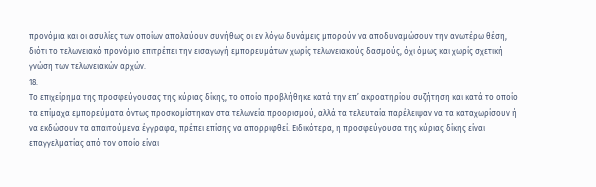προνόμια και οι ασυλίες των οποίων απολαύουν συνήθως οι εν λόγω δυνάμεις μπορούν να αποδυναμώσουν την ανωτέρω θέση, διότι το τελωνειακό προνόμιο επιτρέπει την εισαγωγή εμπορευμάτων χωρίς τελωνειακούς δασμούς, όχι όμως και χωρίς σχετική γνώση των τελωνειακών αρχών.
18.
Το επιχείρημα της προσφεύγουσας της κύριας δίκης, το οποίο προβλήθηκε κατά την επ’ ακροατηρίου συζήτηση και κατά το οποίο τα επίμαχα εμπορεύματα όντως προσκομίστηκαν στα τελωνεία προορισμού, αλλά τα τελευταία παρέλειψαν να τα καταχωρίσουν ή να εκδώσουν τα απαιτούμενα έγγραφα, πρέπει επίσης να απορριφθεί. Ειδικότερα, η προσφεύγουσα της κύριας δίκης είναι επαγγελματίας από τον οποίο είναι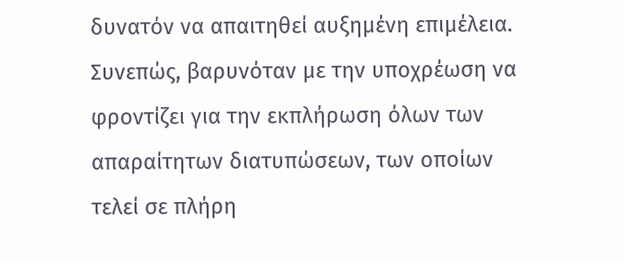δυνατόν να απαιτηθεί αυξημένη επιμέλεια. Συνεπώς, βαρυνόταν με την υποχρέωση να φροντίζει για την εκπλήρωση όλων των απαραίτητων διατυπώσεων, των οποίων τελεί σε πλήρη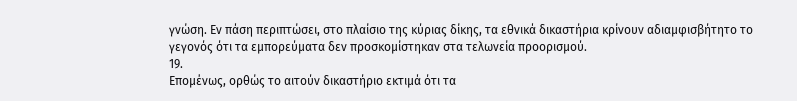γνώση. Εν πάση περιπτώσει, στο πλαίσιο της κύριας δίκης, τα εθνικά δικαστήρια κρίνουν αδιαμφισβήτητο το γεγονός ότι τα εμπορεύματα δεν προσκομίστηκαν στα τελωνεία προορισμού.
19.
Επομένως, ορθώς το αιτούν δικαστήριο εκτιμά ότι τα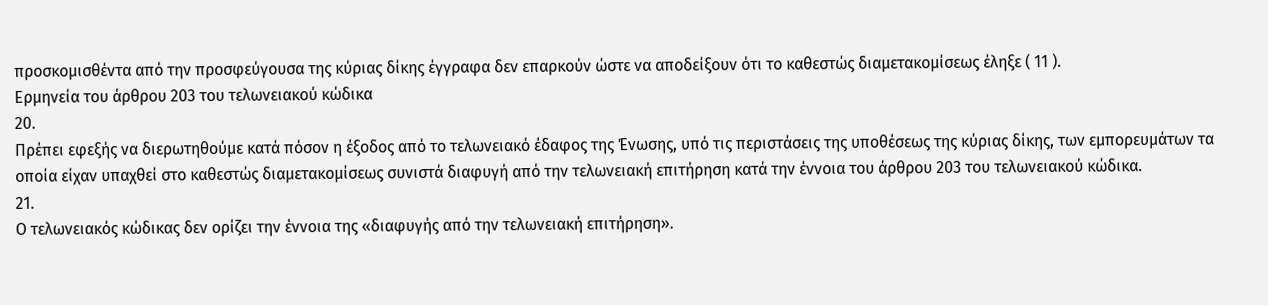προσκομισθέντα από την προσφεύγουσα της κύριας δίκης έγγραφα δεν επαρκούν ώστε να αποδείξουν ότι το καθεστώς διαμετακομίσεως έληξε ( 11 ).
Ερμηνεία του άρθρου 203 του τελωνειακού κώδικα
20.
Πρέπει εφεξής να διερωτηθούμε κατά πόσον η έξοδος από το τελωνειακό έδαφος της Ένωσης, υπό τις περιστάσεις της υποθέσεως της κύριας δίκης, των εμπορευμάτων τα οποία είχαν υπαχθεί στο καθεστώς διαμετακομίσεως συνιστά διαφυγή από την τελωνειακή επιτήρηση κατά την έννοια του άρθρου 203 του τελωνειακού κώδικα.
21.
Ο τελωνειακός κώδικας δεν ορίζει την έννοια της «διαφυγής από την τελωνειακή επιτήρηση».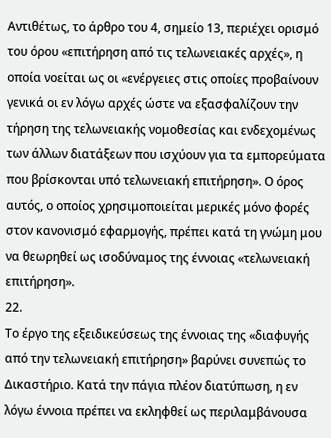Αντιθέτως, το άρθρο του 4, σημείο 13, περιέχει ορισμό του όρου «επιτήρηση από τις τελωνειακές αρχές», η οποία νοείται ως οι «ενέργειες στις οποίες προβαίνουν γενικά οι εν λόγω αρχές ώστε να εξασφαλίζουν την τήρηση της τελωνειακής νομοθεσίας και ενδεχομένως των άλλων διατάξεων που ισχύουν για τα εμπορεύματα που βρίσκονται υπό τελωνειακή επιτήρηση». Ο όρος αυτός, ο οποίος χρησιμοποιείται μερικές μόνο φορές στον κανονισμό εφαρμογής, πρέπει κατά τη γνώμη μου να θεωρηθεί ως ισοδύναμος της έννοιας «τελωνειακή επιτήρηση».
22.
Το έργο της εξειδικεύσεως της έννοιας της «διαφυγής από την τελωνειακή επιτήρηση» βαρύνει συνεπώς το Δικαστήριο. Κατά την πάγια πλέον διατύπωση, η εν λόγω έννοια πρέπει να εκληφθεί ως περιλαμβάνουσα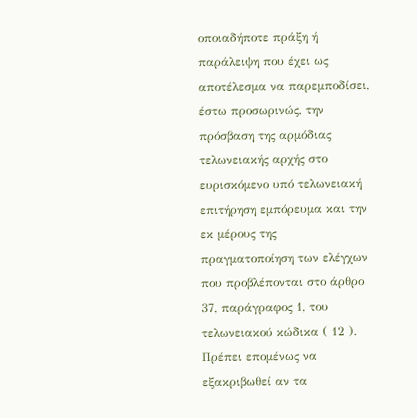οποιαδήποτε πράξη ή παράλειψη που έχει ως αποτέλεσμα να παρεμποδίσει, έστω προσωρινώς, την πρόσβαση της αρμόδιας τελωνειακής αρχής στο ευρισκόμενο υπό τελωνειακή επιτήρηση εμπόρευμα και την εκ μέρους της πραγματοποίηση των ελέγχων που προβλέπονται στο άρθρο 37, παράγραφος 1, του τελωνειακού κώδικα ( 12 ). Πρέπει επομένως να εξακριβωθεί αν τα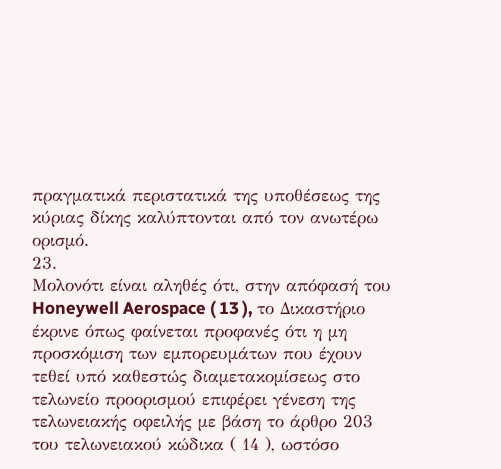πραγματικά περιστατικά της υποθέσεως της κύριας δίκης καλύπτονται από τον ανωτέρω ορισμό.
23.
Μολονότι είναι αληθές ότι, στην απόφασή του Honeywell Aerospace ( 13 ), το Δικαστήριο έκρινε όπως φαίνεται προφανές ότι η μη προσκόμιση των εμπορευμάτων που έχουν τεθεί υπό καθεστώς διαμετακομίσεως στο τελωνείο προορισμού επιφέρει γένεση της τελωνειακής οφειλής με βάση το άρθρο 203 του τελωνειακού κώδικα ( 14 ), ωστόσο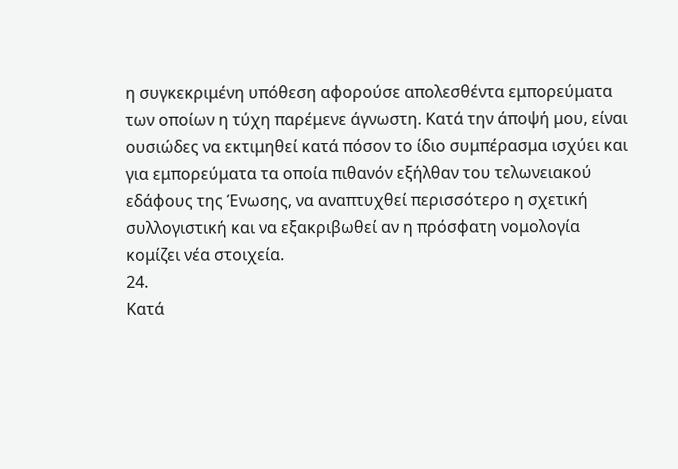η συγκεκριμένη υπόθεση αφορούσε απολεσθέντα εμπορεύματα των οποίων η τύχη παρέμενε άγνωστη. Κατά την άποψή μου, είναι ουσιώδες να εκτιμηθεί κατά πόσον το ίδιο συμπέρασμα ισχύει και για εμπορεύματα τα οποία πιθανόν εξήλθαν του τελωνειακού εδάφους της Ένωσης, να αναπτυχθεί περισσότερο η σχετική συλλογιστική και να εξακριβωθεί αν η πρόσφατη νομολογία κομίζει νέα στοιχεία.
24.
Κατά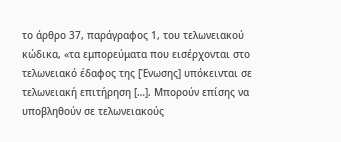το άρθρο 37, παράγραφος 1, του τελωνειακού κώδικα, «τα εμπορεύματα που εισέρχονται στο τελωνειακό έδαφος της [Ένωσης] υπόκεινται σε τελωνειακή επιτήρηση […]. Μπορούν επίσης να υποβληθούν σε τελωνειακούς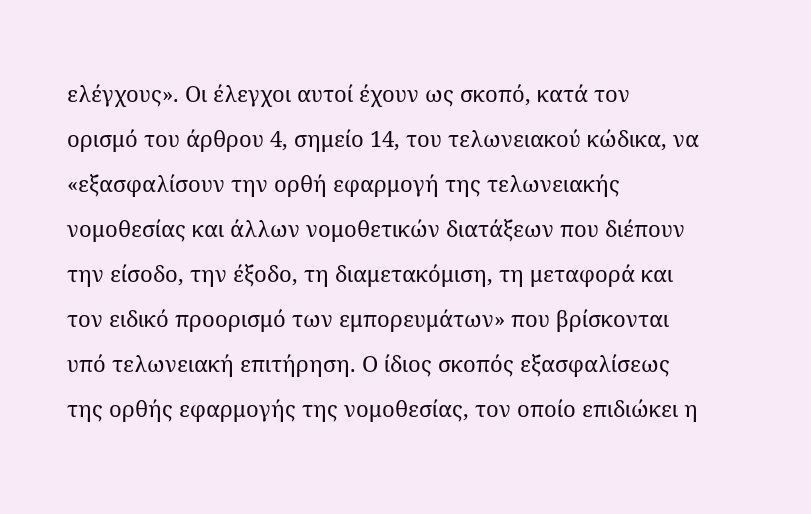ελέγχους». Οι έλεγχοι αυτοί έχουν ως σκοπό, κατά τον ορισμό του άρθρου 4, σημείο 14, του τελωνειακού κώδικα, να «εξασφαλίσουν την ορθή εφαρμογή της τελωνειακής νομοθεσίας και άλλων νομοθετικών διατάξεων που διέπουν την είσοδο, την έξοδο, τη διαμετακόμιση, τη μεταφορά και τον ειδικό προορισμό των εμπορευμάτων» που βρίσκονται υπό τελωνειακή επιτήρηση. Ο ίδιος σκοπός εξασφαλίσεως της ορθής εφαρμογής της νομοθεσίας, τον οποίο επιδιώκει η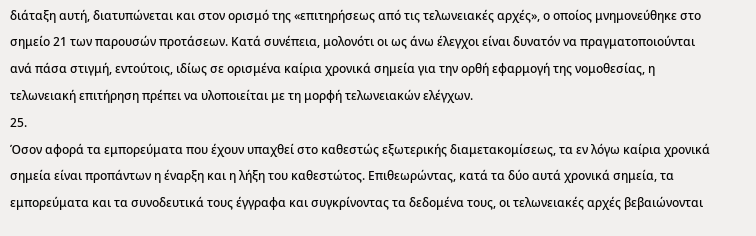διάταξη αυτή, διατυπώνεται και στον ορισμό της «επιτηρήσεως από τις τελωνειακές αρχές», ο οποίος μνημονεύθηκε στο σημείο 21 των παρουσών προτάσεων. Κατά συνέπεια, μολονότι οι ως άνω έλεγχοι είναι δυνατόν να πραγματοποιούνται ανά πάσα στιγμή, εντούτοις, ιδίως σε ορισμένα καίρια χρονικά σημεία για την ορθή εφαρμογή της νομοθεσίας, η τελωνειακή επιτήρηση πρέπει να υλοποιείται με τη μορφή τελωνειακών ελέγχων.
25.
Όσον αφορά τα εμπορεύματα που έχουν υπαχθεί στο καθεστώς εξωτερικής διαμετακομίσεως, τα εν λόγω καίρια χρονικά σημεία είναι προπάντων η έναρξη και η λήξη του καθεστώτος. Επιθεωρώντας, κατά τα δύο αυτά χρονικά σημεία, τα εμπορεύματα και τα συνοδευτικά τους έγγραφα και συγκρίνοντας τα δεδομένα τους, οι τελωνειακές αρχές βεβαιώνονται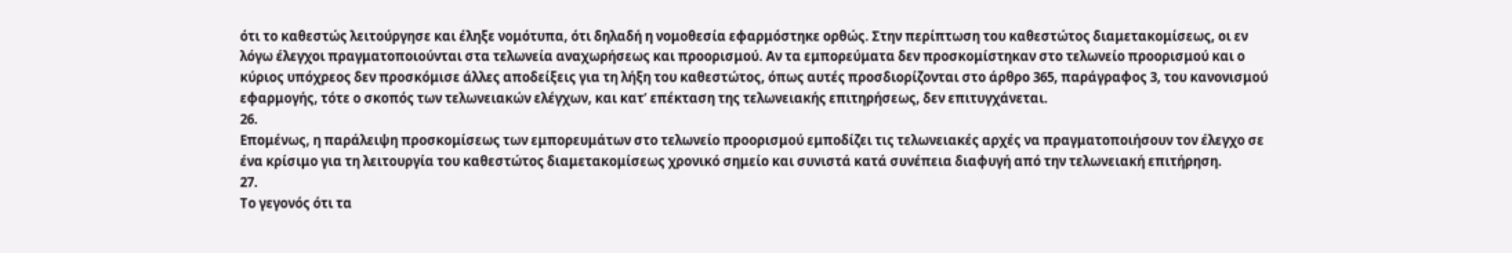ότι το καθεστώς λειτούργησε και έληξε νομότυπα, ότι δηλαδή η νομοθεσία εφαρμόστηκε ορθώς. Στην περίπτωση του καθεστώτος διαμετακομίσεως, οι εν λόγω έλεγχοι πραγματοποιούνται στα τελωνεία αναχωρήσεως και προορισμού. Αν τα εμπορεύματα δεν προσκομίστηκαν στο τελωνείο προορισμού και ο κύριος υπόχρεος δεν προσκόμισε άλλες αποδείξεις για τη λήξη του καθεστώτος, όπως αυτές προσδιορίζονται στο άρθρο 365, παράγραφος 3, του κανονισμού εφαρμογής, τότε ο σκοπός των τελωνειακών ελέγχων, και κατ’ επέκταση της τελωνειακής επιτηρήσεως, δεν επιτυγχάνεται.
26.
Επομένως, η παράλειψη προσκομίσεως των εμπορευμάτων στο τελωνείο προορισμού εμποδίζει τις τελωνειακές αρχές να πραγματοποιήσουν τον έλεγχο σε ένα κρίσιμο για τη λειτουργία του καθεστώτος διαμετακομίσεως χρονικό σημείο και συνιστά κατά συνέπεια διαφυγή από την τελωνειακή επιτήρηση.
27.
Το γεγονός ότι τα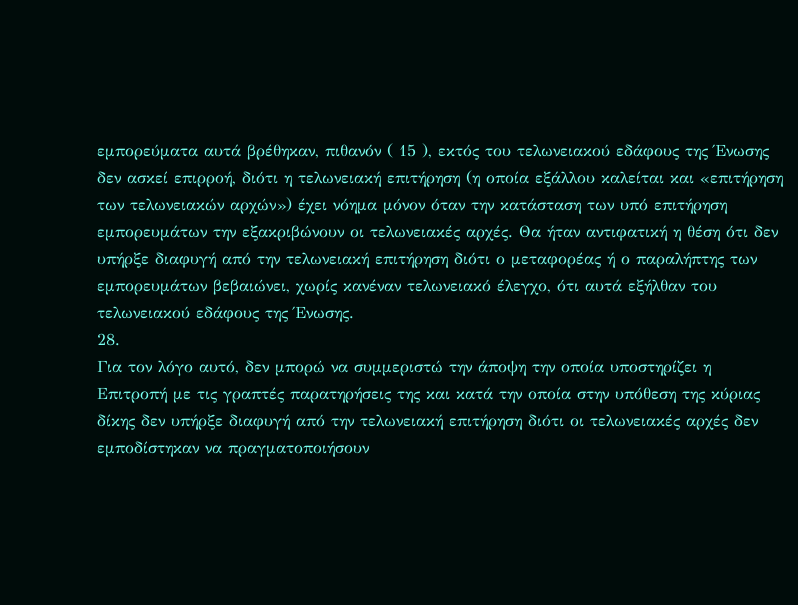εμπορεύματα αυτά βρέθηκαν, πιθανόν ( 15 ), εκτός του τελωνειακού εδάφους της Ένωσης δεν ασκεί επιρροή, διότι η τελωνειακή επιτήρηση (η οποία εξάλλου καλείται και «επιτήρηση των τελωνειακών αρχών») έχει νόημα μόνον όταν την κατάσταση των υπό επιτήρηση εμπορευμάτων την εξακριβώνουν οι τελωνειακές αρχές. Θα ήταν αντιφατική η θέση ότι δεν υπήρξε διαφυγή από την τελωνειακή επιτήρηση διότι ο μεταφορέας ή ο παραλήπτης των εμπορευμάτων βεβαιώνει, χωρίς κανέναν τελωνειακό έλεγχο, ότι αυτά εξήλθαν του τελωνειακού εδάφους της Ένωσης.
28.
Για τον λόγο αυτό, δεν μπορώ να συμμεριστώ την άποψη την οποία υποστηρίζει η Επιτροπή με τις γραπτές παρατηρήσεις της και κατά την οποία στην υπόθεση της κύριας δίκης δεν υπήρξε διαφυγή από την τελωνειακή επιτήρηση διότι οι τελωνειακές αρχές δεν εμποδίστηκαν να πραγματοποιήσουν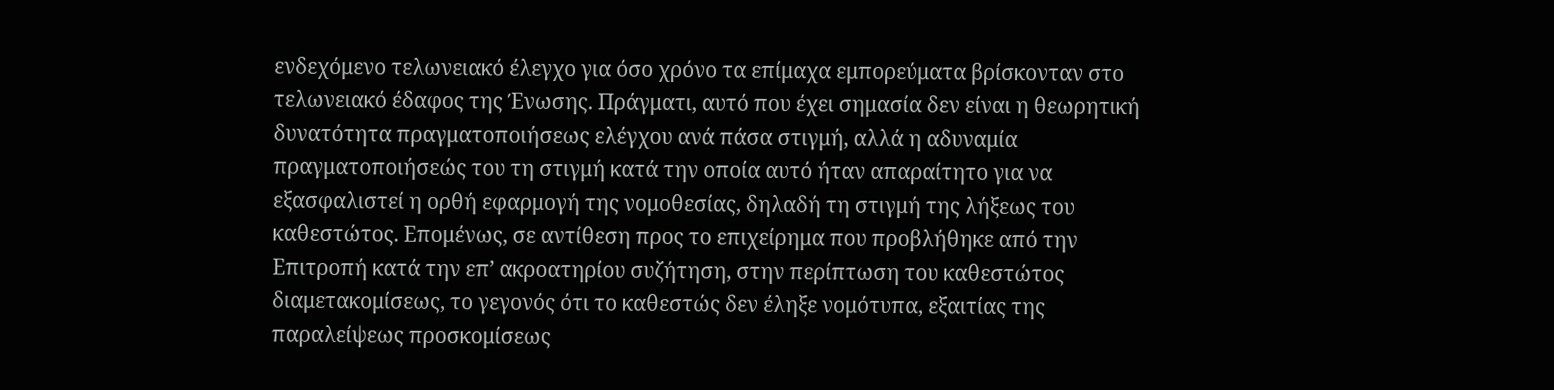ενδεχόμενο τελωνειακό έλεγχο για όσο χρόνο τα επίμαχα εμπορεύματα βρίσκονταν στο τελωνειακό έδαφος της Ένωσης. Πράγματι, αυτό που έχει σημασία δεν είναι η θεωρητική δυνατότητα πραγματοποιήσεως ελέγχου ανά πάσα στιγμή, αλλά η αδυναμία πραγματοποιήσεώς του τη στιγμή κατά την οποία αυτό ήταν απαραίτητο για να εξασφαλιστεί η ορθή εφαρμογή της νομοθεσίας, δηλαδή τη στιγμή της λήξεως του καθεστώτος. Επομένως, σε αντίθεση προς το επιχείρημα που προβλήθηκε από την Επιτροπή κατά την επ’ ακροατηρίου συζήτηση, στην περίπτωση του καθεστώτος διαμετακομίσεως, το γεγονός ότι το καθεστώς δεν έληξε νομότυπα, εξαιτίας της παραλείψεως προσκομίσεως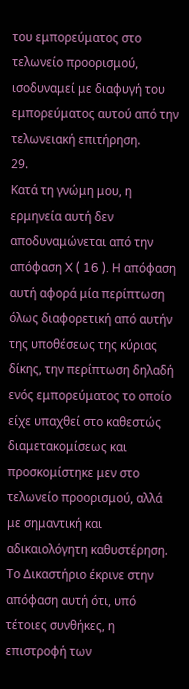του εμπορεύματος στο τελωνείο προορισμού, ισοδυναμεί με διαφυγή του εμπορεύματος αυτού από την τελωνειακή επιτήρηση.
29.
Κατά τη γνώμη μου, η ερμηνεία αυτή δεν αποδυναμώνεται από την απόφαση X ( 16 ). Η απόφαση αυτή αφορά μία περίπτωση όλως διαφορετική από αυτήν της υποθέσεως της κύριας δίκης, την περίπτωση δηλαδή ενός εμπορεύματος το οποίο είχε υπαχθεί στο καθεστώς διαμετακομίσεως και προσκομίστηκε μεν στο τελωνείο προορισμού, αλλά με σημαντική και αδικαιολόγητη καθυστέρηση. Το Δικαστήριο έκρινε στην απόφαση αυτή ότι, υπό τέτοιες συνθήκες, η επιστροφή των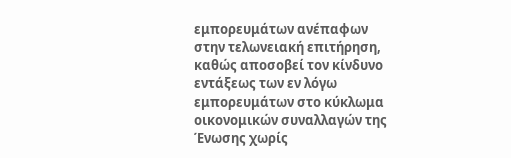εμπορευμάτων ανέπαφων στην τελωνειακή επιτήρηση, καθώς αποσοβεί τον κίνδυνο εντάξεως των εν λόγω εμπορευμάτων στο κύκλωμα οικονομικών συναλλαγών της Ένωσης χωρίς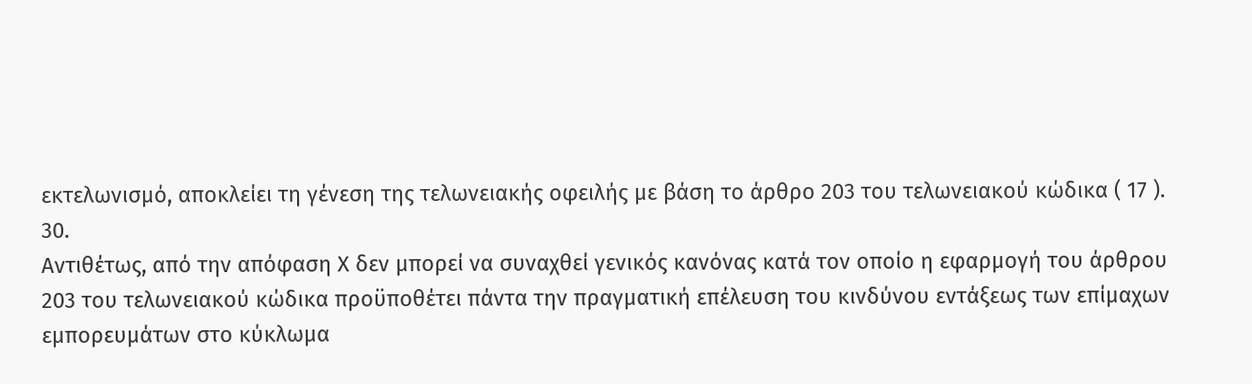εκτελωνισμό, αποκλείει τη γένεση της τελωνειακής οφειλής με βάση το άρθρο 203 του τελωνειακού κώδικα ( 17 ).
30.
Αντιθέτως, από την απόφαση Χ δεν μπορεί να συναχθεί γενικός κανόνας κατά τον οποίο η εφαρμογή του άρθρου 203 του τελωνειακού κώδικα προϋποθέτει πάντα την πραγματική επέλευση του κινδύνου εντάξεως των επίμαχων εμπορευμάτων στο κύκλωμα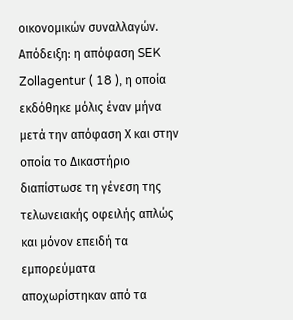οικονομικών συναλλαγών. Απόδειξη: η απόφαση SEK Zollagentur ( 18 ), η οποία εκδόθηκε μόλις έναν μήνα μετά την απόφαση Χ και στην οποία το Δικαστήριο διαπίστωσε τη γένεση της τελωνειακής οφειλής απλώς και μόνον επειδή τα εμπορεύματα αποχωρίστηκαν από τα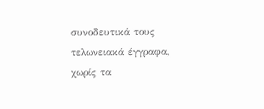συνοδευτικά τους τελωνειακά έγγραφα, χωρίς τα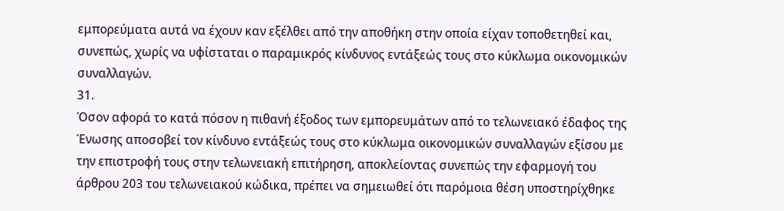εμπορεύματα αυτά να έχουν καν εξέλθει από την αποθήκη στην οποία είχαν τοποθετηθεί και, συνεπώς, χωρίς να υφίσταται ο παραμικρός κίνδυνος εντάξεώς τους στο κύκλωμα οικονομικών συναλλαγών.
31.
Όσον αφορά το κατά πόσον η πιθανή έξοδος των εμπορευμάτων από το τελωνειακό έδαφος της Ένωσης αποσοβεί τον κίνδυνο εντάξεώς τους στο κύκλωμα οικονομικών συναλλαγών εξίσου με την επιστροφή τους στην τελωνειακή επιτήρηση, αποκλείοντας συνεπώς την εφαρμογή του άρθρου 203 του τελωνειακού κώδικα, πρέπει να σημειωθεί ότι παρόμοια θέση υποστηρίχθηκε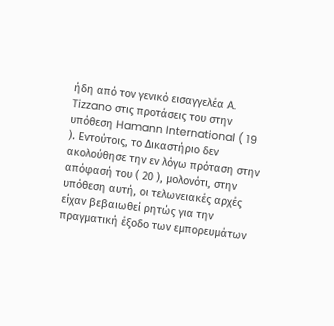ήδη από τον γενικό εισαγγελέα A. Tizzano στις προτάσεις του στην υπόθεση Hamann International ( 19 ). Εντούτοις, το Δικαστήριο δεν ακολούθησε την εν λόγω πρόταση στην απόφασή του ( 20 ), μολονότι, στην υπόθεση αυτή, οι τελωνειακές αρχές είχαν βεβαιωθεί ρητώς για την πραγματική έξοδο των εμπορευμάτων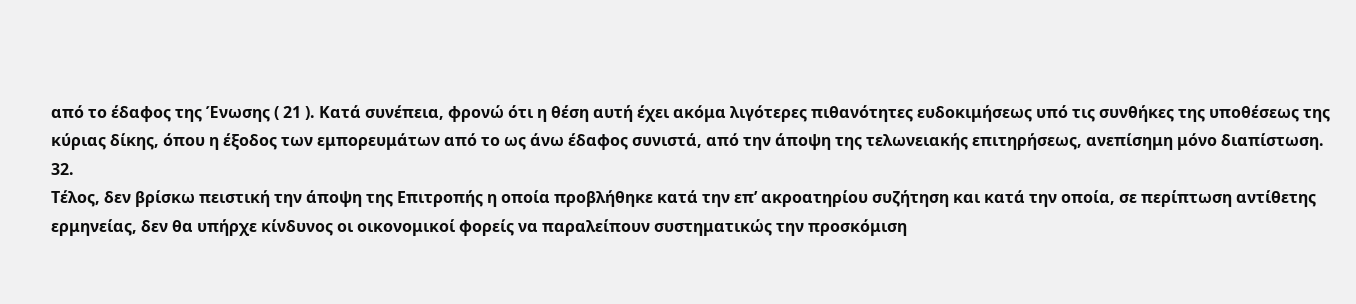από το έδαφος της Ένωσης ( 21 ). Κατά συνέπεια, φρονώ ότι η θέση αυτή έχει ακόμα λιγότερες πιθανότητες ευδοκιμήσεως υπό τις συνθήκες της υποθέσεως της κύριας δίκης, όπου η έξοδος των εμπορευμάτων από το ως άνω έδαφος συνιστά, από την άποψη της τελωνειακής επιτηρήσεως, ανεπίσημη μόνο διαπίστωση.
32.
Τέλος, δεν βρίσκω πειστική την άποψη της Επιτροπής η οποία προβλήθηκε κατά την επ’ ακροατηρίου συζήτηση και κατά την οποία, σε περίπτωση αντίθετης ερμηνείας, δεν θα υπήρχε κίνδυνος οι οικονομικοί φορείς να παραλείπουν συστηματικώς την προσκόμιση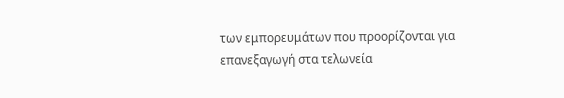των εμπορευμάτων που προορίζονται για επανεξαγωγή στα τελωνεία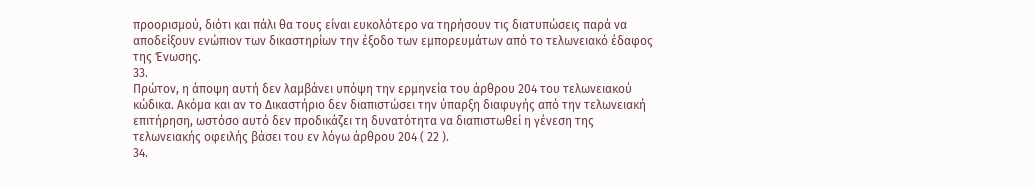προορισμού, διότι και πάλι θα τους είναι ευκολότερο να τηρήσουν τις διατυπώσεις παρά να αποδείξουν ενώπιον των δικαστηρίων την έξοδο των εμπορευμάτων από το τελωνειακό έδαφος της Ένωσης.
33.
Πρώτον, η άποψη αυτή δεν λαμβάνει υπόψη την ερμηνεία του άρθρου 204 του τελωνειακού κώδικα. Ακόμα και αν το Δικαστήριο δεν διαπιστώσει την ύπαρξη διαφυγής από την τελωνειακή επιτήρηση, ωστόσο αυτό δεν προδικάζει τη δυνατότητα να διαπιστωθεί η γένεση της τελωνειακής οφειλής βάσει του εν λόγω άρθρου 204 ( 22 ).
34.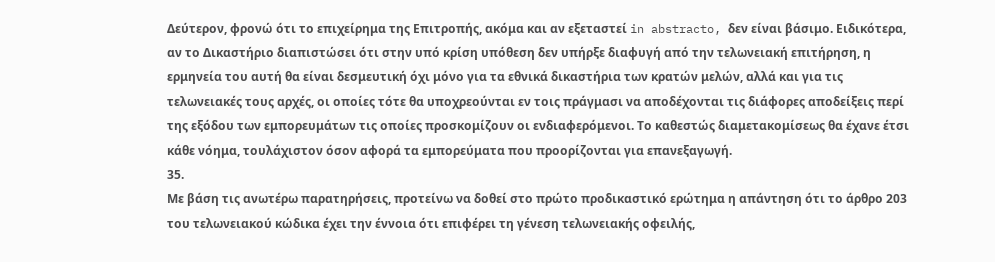Δεύτερον, φρονώ ότι το επιχείρημα της Επιτροπής, ακόμα και αν εξεταστεί in abstracto, δεν είναι βάσιμο. Ειδικότερα, αν το Δικαστήριο διαπιστώσει ότι στην υπό κρίση υπόθεση δεν υπήρξε διαφυγή από την τελωνειακή επιτήρηση, η ερμηνεία του αυτή θα είναι δεσμευτική όχι μόνο για τα εθνικά δικαστήρια των κρατών μελών, αλλά και για τις τελωνειακές τους αρχές, οι οποίες τότε θα υποχρεούνται εν τοις πράγμασι να αποδέχονται τις διάφορες αποδείξεις περί της εξόδου των εμπορευμάτων τις οποίες προσκομίζουν οι ενδιαφερόμενοι. Το καθεστώς διαμετακομίσεως θα έχανε έτσι κάθε νόημα, τουλάχιστον όσον αφορά τα εμπορεύματα που προορίζονται για επανεξαγωγή.
35.
Με βάση τις ανωτέρω παρατηρήσεις, προτείνω να δοθεί στο πρώτο προδικαστικό ερώτημα η απάντηση ότι το άρθρο 203 του τελωνειακού κώδικα έχει την έννοια ότι επιφέρει τη γένεση τελωνειακής οφειλής,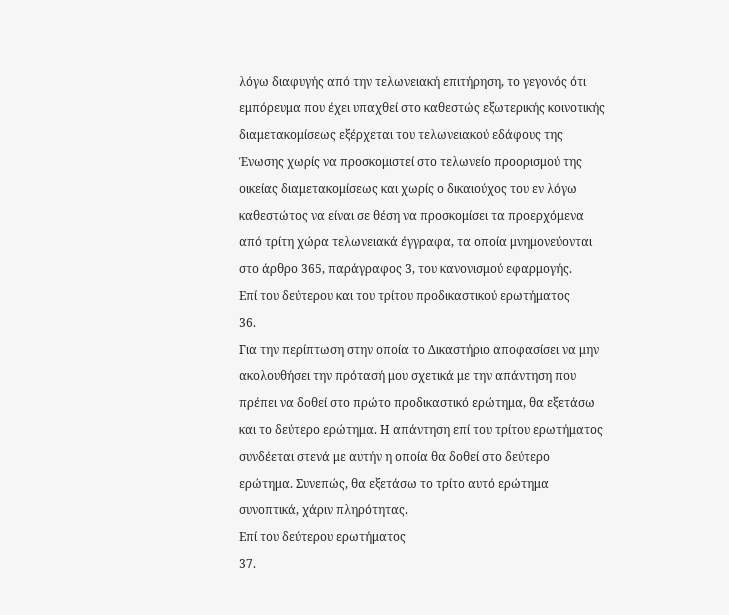λόγω διαφυγής από την τελωνειακή επιτήρηση, το γεγονός ότι εμπόρευμα που έχει υπαχθεί στο καθεστώς εξωτερικής κοινοτικής διαμετακομίσεως εξέρχεται του τελωνειακού εδάφους της Ένωσης χωρίς να προσκομιστεί στο τελωνείο προορισμού της οικείας διαμετακομίσεως και χωρίς ο δικαιούχος του εν λόγω καθεστώτος να είναι σε θέση να προσκομίσει τα προερχόμενα από τρίτη χώρα τελωνειακά έγγραφα, τα οποία μνημονεύονται στο άρθρο 365, παράγραφος 3, του κανονισμού εφαρμογής.
Επί του δεύτερου και του τρίτου προδικαστικού ερωτήματος
36.
Για την περίπτωση στην οποία το Δικαστήριο αποφασίσει να μην ακολουθήσει την πρότασή μου σχετικά με την απάντηση που πρέπει να δοθεί στο πρώτο προδικαστικό ερώτημα, θα εξετάσω και το δεύτερο ερώτημα. Η απάντηση επί του τρίτου ερωτήματος συνδέεται στενά με αυτήν η οποία θα δοθεί στο δεύτερο ερώτημα. Συνεπώς, θα εξετάσω το τρίτο αυτό ερώτημα συνοπτικά, χάριν πληρότητας.
Επί του δεύτερου ερωτήματος
37.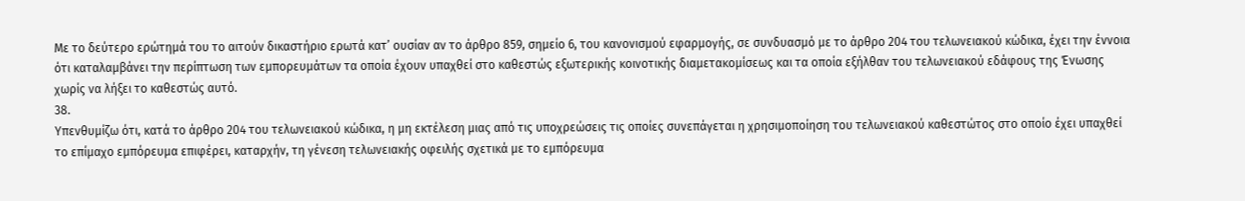Με το δεύτερο ερώτημά του το αιτούν δικαστήριο ερωτά κατ’ ουσίαν αν το άρθρο 859, σημείο 6, του κανονισμού εφαρμογής, σε συνδυασμό με το άρθρο 204 του τελωνειακού κώδικα, έχει την έννοια ότι καταλαμβάνει την περίπτωση των εμπορευμάτων τα οποία έχουν υπαχθεί στο καθεστώς εξωτερικής κοινοτικής διαμετακομίσεως και τα οποία εξήλθαν του τελωνειακού εδάφους της Ένωσης χωρίς να λήξει το καθεστώς αυτό.
38.
Υπενθυμίζω ότι, κατά το άρθρο 204 του τελωνειακού κώδικα, η μη εκτέλεση μιας από τις υποχρεώσεις τις οποίες συνεπάγεται η χρησιμοποίηση του τελωνειακού καθεστώτος στο οποίο έχει υπαχθεί το επίμαχο εμπόρευμα επιφέρει, καταρχήν, τη γένεση τελωνειακής οφειλής σχετικά με το εμπόρευμα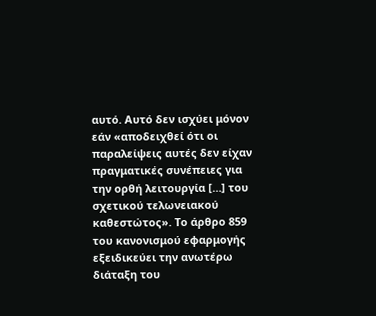αυτό. Αυτό δεν ισχύει μόνον εάν «αποδειχθεί ότι οι παραλείψεις αυτές δεν είχαν πραγματικές συνέπειες για την ορθή λειτουργία […] του σχετικού τελωνειακού καθεστώτος». Το άρθρο 859 του κανονισμού εφαρμογής εξειδικεύει την ανωτέρω διάταξη του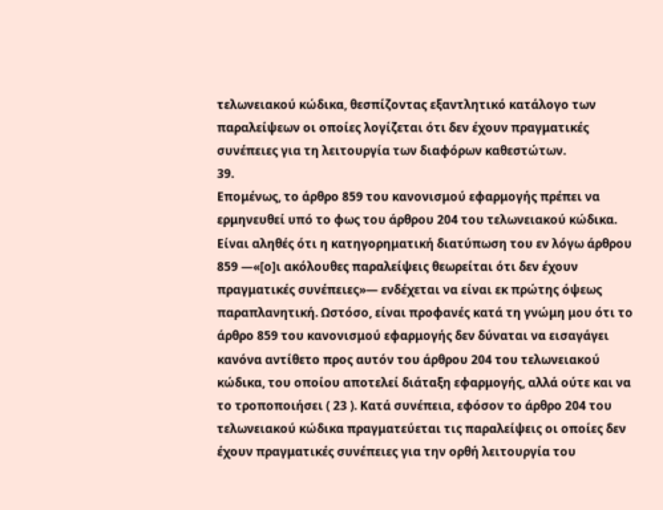τελωνειακού κώδικα, θεσπίζοντας εξαντλητικό κατάλογο των παραλείψεων οι οποίες λογίζεται ότι δεν έχουν πραγματικές συνέπειες για τη λειτουργία των διαφόρων καθεστώτων.
39.
Επομένως, το άρθρο 859 του κανονισμού εφαρμογής πρέπει να ερμηνευθεί υπό το φως του άρθρου 204 του τελωνειακού κώδικα. Είναι αληθές ότι η κατηγορηματική διατύπωση του εν λόγω άρθρου 859 —«[ο]ι ακόλουθες παραλείψεις θεωρείται ότι δεν έχουν πραγματικές συνέπειες»— ενδέχεται να είναι εκ πρώτης όψεως παραπλανητική. Ωστόσο, είναι προφανές κατά τη γνώμη μου ότι το άρθρο 859 του κανονισμού εφαρμογής δεν δύναται να εισαγάγει κανόνα αντίθετο προς αυτόν του άρθρου 204 του τελωνειακού κώδικα, του οποίου αποτελεί διάταξη εφαρμογής, αλλά ούτε και να το τροποποιήσει ( 23 ). Κατά συνέπεια, εφόσον το άρθρο 204 του τελωνειακού κώδικα πραγματεύεται τις παραλείψεις οι οποίες δεν έχουν πραγματικές συνέπειες για την ορθή λειτουργία του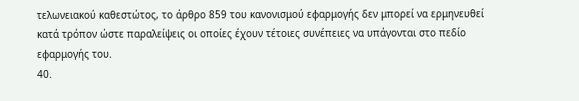τελωνειακού καθεστώτος, το άρθρο 859 του κανονισμού εφαρμογής δεν μπορεί να ερμηνευθεί κατά τρόπον ώστε παραλείψεις οι οποίες έχουν τέτοιες συνέπειες να υπάγονται στο πεδίο εφαρμογής του.
40.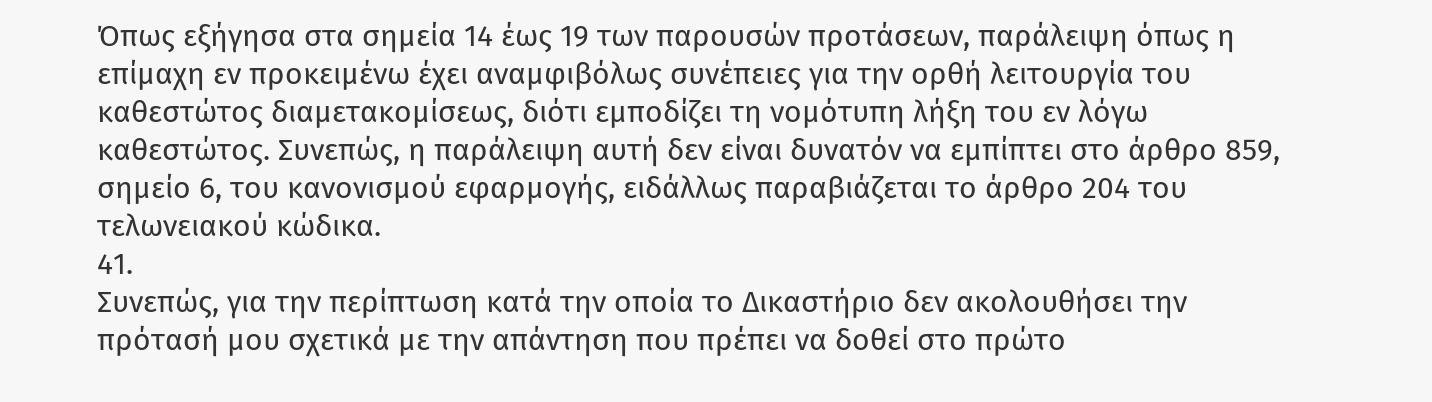Όπως εξήγησα στα σημεία 14 έως 19 των παρουσών προτάσεων, παράλειψη όπως η επίμαχη εν προκειμένω έχει αναμφιβόλως συνέπειες για την ορθή λειτουργία του καθεστώτος διαμετακομίσεως, διότι εμποδίζει τη νομότυπη λήξη του εν λόγω καθεστώτος. Συνεπώς, η παράλειψη αυτή δεν είναι δυνατόν να εμπίπτει στο άρθρο 859, σημείο 6, του κανονισμού εφαρμογής, ειδάλλως παραβιάζεται το άρθρο 204 του τελωνειακού κώδικα.
41.
Συνεπώς, για την περίπτωση κατά την οποία το Δικαστήριο δεν ακολουθήσει την πρότασή μου σχετικά με την απάντηση που πρέπει να δοθεί στο πρώτο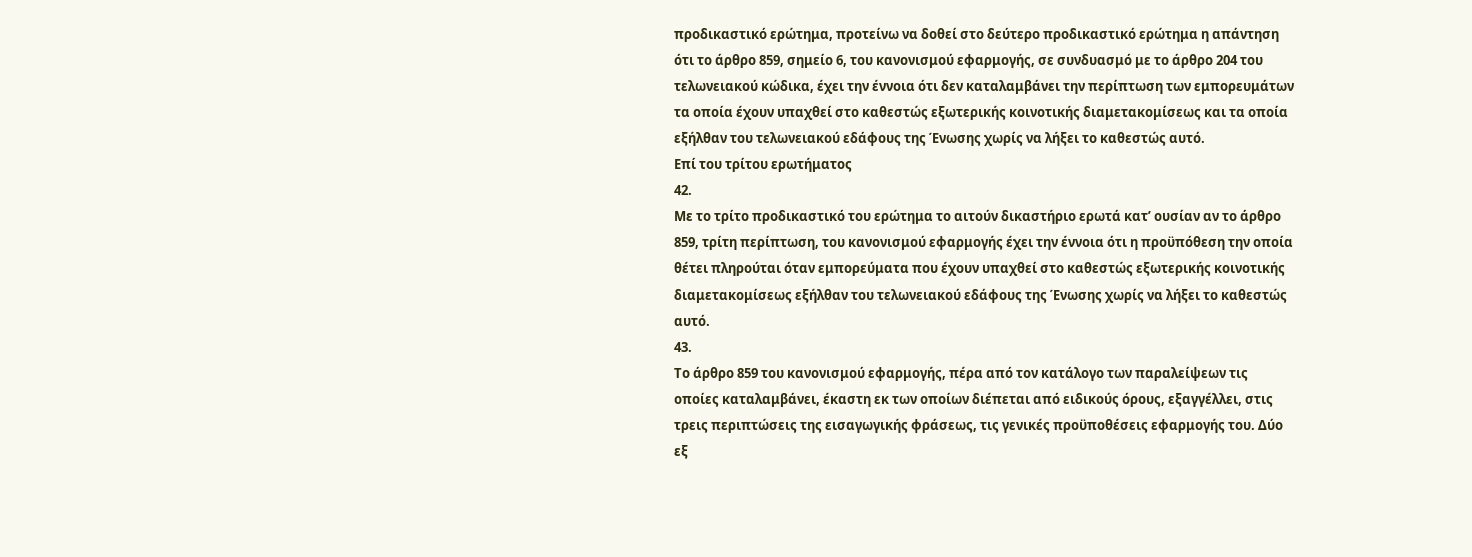προδικαστικό ερώτημα, προτείνω να δοθεί στο δεύτερο προδικαστικό ερώτημα η απάντηση ότι το άρθρο 859, σημείο 6, του κανονισμού εφαρμογής, σε συνδυασμό με το άρθρο 204 του τελωνειακού κώδικα, έχει την έννοια ότι δεν καταλαμβάνει την περίπτωση των εμπορευμάτων τα οποία έχουν υπαχθεί στο καθεστώς εξωτερικής κοινοτικής διαμετακομίσεως και τα οποία εξήλθαν του τελωνειακού εδάφους της Ένωσης χωρίς να λήξει το καθεστώς αυτό.
Επί του τρίτου ερωτήματος
42.
Με το τρίτο προδικαστικό του ερώτημα το αιτούν δικαστήριο ερωτά κατ’ ουσίαν αν το άρθρο 859, τρίτη περίπτωση, του κανονισμού εφαρμογής έχει την έννοια ότι η προϋπόθεση την οποία θέτει πληρούται όταν εμπορεύματα που έχουν υπαχθεί στο καθεστώς εξωτερικής κοινοτικής διαμετακομίσεως εξήλθαν του τελωνειακού εδάφους της Ένωσης χωρίς να λήξει το καθεστώς αυτό.
43.
Το άρθρο 859 του κανονισμού εφαρμογής, πέρα από τον κατάλογο των παραλείψεων τις οποίες καταλαμβάνει, έκαστη εκ των οποίων διέπεται από ειδικούς όρους, εξαγγέλλει, στις τρεις περιπτώσεις της εισαγωγικής φράσεως, τις γενικές προϋποθέσεις εφαρμογής του. Δύο εξ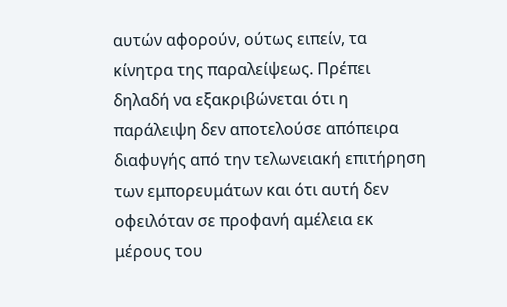αυτών αφορούν, ούτως ειπείν, τα κίνητρα της παραλείψεως. Πρέπει δηλαδή να εξακριβώνεται ότι η παράλειψη δεν αποτελούσε απόπειρα διαφυγής από την τελωνειακή επιτήρηση των εμπορευμάτων και ότι αυτή δεν οφειλόταν σε προφανή αμέλεια εκ μέρους του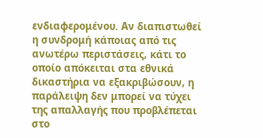ενδιαφερομένου. Αν διαπιστωθεί η συνδρομή κάποιας από τις ανωτέρω περιστάσεις, κάτι το οποίο απόκειται στα εθνικά δικαστήρια να εξακριβώσουν, η παράλειψη δεν μπορεί να τύχει της απαλλαγής που προβλέπεται στο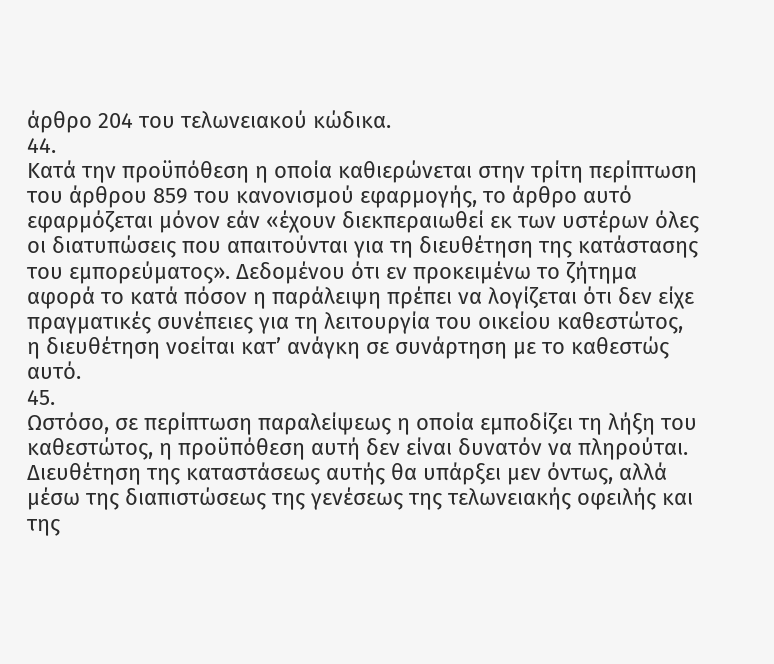άρθρο 204 του τελωνειακού κώδικα.
44.
Κατά την προϋπόθεση η οποία καθιερώνεται στην τρίτη περίπτωση του άρθρου 859 του κανονισμού εφαρμογής, το άρθρο αυτό εφαρμόζεται μόνον εάν «έχουν διεκπεραιωθεί εκ των υστέρων όλες οι διατυπώσεις που απαιτούνται για τη διευθέτηση της κατάστασης του εμπορεύματος». Δεδομένου ότι εν προκειμένω το ζήτημα αφορά το κατά πόσον η παράλειψη πρέπει να λογίζεται ότι δεν είχε πραγματικές συνέπειες για τη λειτουργία του οικείου καθεστώτος, η διευθέτηση νοείται κατ’ ανάγκη σε συνάρτηση με το καθεστώς αυτό.
45.
Ωστόσο, σε περίπτωση παραλείψεως η οποία εμποδίζει τη λήξη του καθεστώτος, η προϋπόθεση αυτή δεν είναι δυνατόν να πληρούται. Διευθέτηση της καταστάσεως αυτής θα υπάρξει μεν όντως, αλλά μέσω της διαπιστώσεως της γενέσεως της τελωνειακής οφειλής και της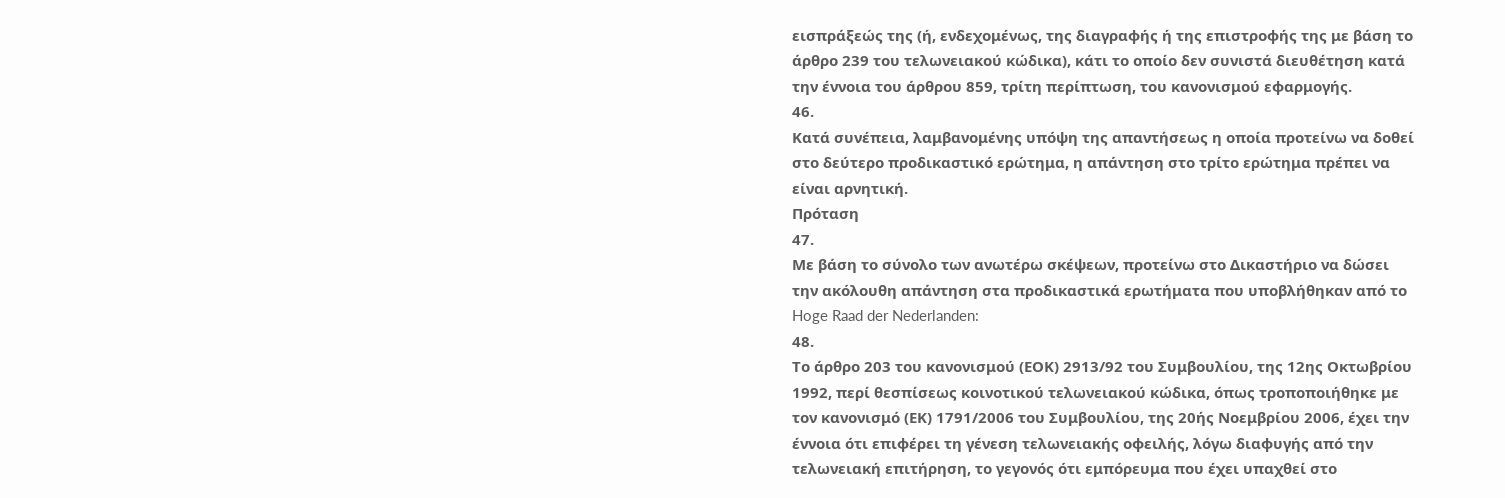εισπράξεώς της (ή, ενδεχομένως, της διαγραφής ή της επιστροφής της με βάση το άρθρο 239 του τελωνειακού κώδικα), κάτι το οποίο δεν συνιστά διευθέτηση κατά την έννοια του άρθρου 859, τρίτη περίπτωση, του κανονισμού εφαρμογής.
46.
Κατά συνέπεια, λαμβανομένης υπόψη της απαντήσεως η οποία προτείνω να δοθεί στο δεύτερο προδικαστικό ερώτημα, η απάντηση στο τρίτο ερώτημα πρέπει να είναι αρνητική.
Πρόταση
47.
Με βάση το σύνολο των ανωτέρω σκέψεων, προτείνω στο Δικαστήριο να δώσει την ακόλουθη απάντηση στα προδικαστικά ερωτήματα που υποβλήθηκαν από το Hoge Raad der Nederlanden:
48.
Το άρθρο 203 του κανονισμού (ΕΟΚ) 2913/92 του Συμβουλίου, της 12ης Οκτωβρίου 1992, περί θεσπίσεως κοινοτικού τελωνειακού κώδικα, όπως τροποποιήθηκε με τον κανονισμό (ΕΚ) 1791/2006 του Συμβουλίου, της 20ής Νοεμβρίου 2006, έχει την έννοια ότι επιφέρει τη γένεση τελωνειακής οφειλής, λόγω διαφυγής από την τελωνειακή επιτήρηση, το γεγονός ότι εμπόρευμα που έχει υπαχθεί στο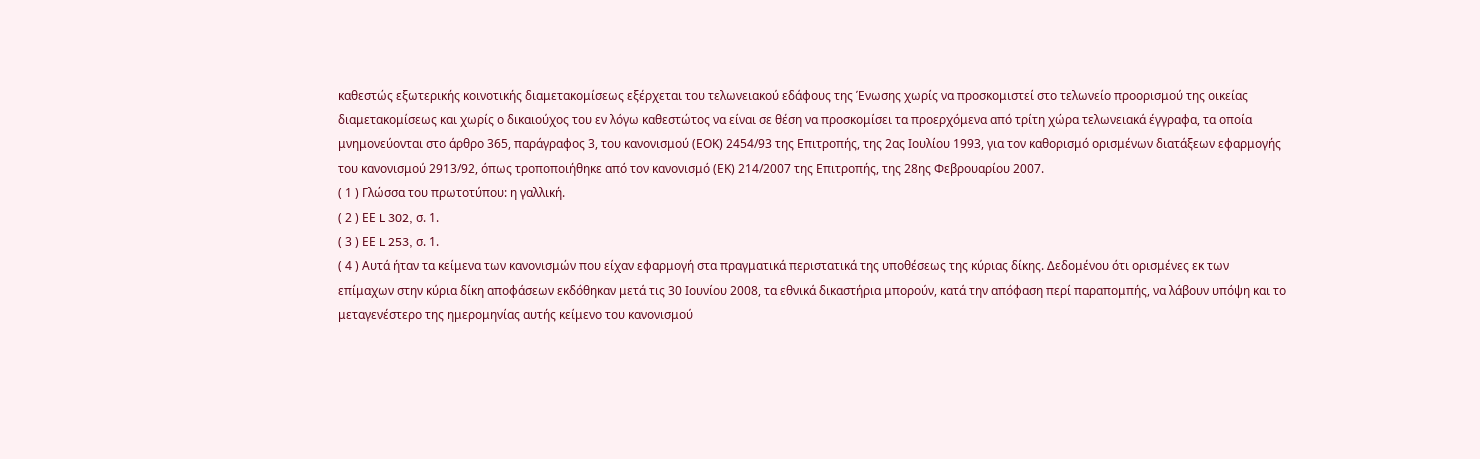καθεστώς εξωτερικής κοινοτικής διαμετακομίσεως εξέρχεται του τελωνειακού εδάφους της Ένωσης χωρίς να προσκομιστεί στο τελωνείο προορισμού της οικείας διαμετακομίσεως και χωρίς ο δικαιούχος του εν λόγω καθεστώτος να είναι σε θέση να προσκομίσει τα προερχόμενα από τρίτη χώρα τελωνειακά έγγραφα, τα οποία μνημονεύονται στο άρθρο 365, παράγραφος 3, του κανονισμού (ΕΟΚ) 2454/93 της Επιτροπής, της 2ας Ιουλίου 1993, για τον καθορισμό ορισμένων διατάξεων εφαρμογής του κανονισμού 2913/92, όπως τροποποιήθηκε από τον κανονισμό (ΕΚ) 214/2007 της Επιτροπής, της 28ης Φεβρουαρίου 2007.
( 1 ) Γλώσσα του πρωτοτύπου: η γαλλική.
( 2 ) ΕΕ L 302, σ. 1.
( 3 ) ΕΕ L 253, σ. 1.
( 4 ) Αυτά ήταν τα κείμενα των κανονισμών που είχαν εφαρμογή στα πραγματικά περιστατικά της υποθέσεως της κύριας δίκης. Δεδομένου ότι ορισμένες εκ των επίμαχων στην κύρια δίκη αποφάσεων εκδόθηκαν μετά τις 30 Ιουνίου 2008, τα εθνικά δικαστήρια μπορούν, κατά την απόφαση περί παραπομπής, να λάβουν υπόψη και το μεταγενέστερο της ημερομηνίας αυτής κείμενο του κανονισμού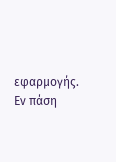εφαρμογής. Εν πάση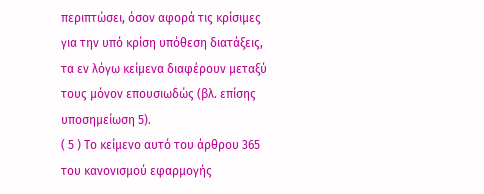περιπτώσει, όσον αφορά τις κρίσιμες για την υπό κρίση υπόθεση διατάξεις, τα εν λόγω κείμενα διαφέρουν μεταξύ τους μόνον επουσιωδώς (βλ. επίσης υποσημείωση 5).
( 5 ) Το κείμενο αυτό του άρθρου 365 του κανονισμού εφαρμογής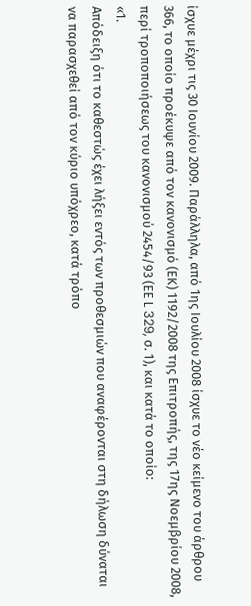ίσχυε μέχρι τις 30 Ιουνίου 2009. Παράλληλα, από 1ης Ιουλίου 2008 ίσχυε το νέο κείμενο του άρθρου 366, το οποίο προέκυψε από τον κανονισμό (ΕΚ) 1192/2008 της Επιτροπής, της 17ης Νοεμβρίου 2008, περί τροποποιήσεως του κανονισμού 2454/93 (ΕΕ L 329, σ. 1), και κατά το οποίο:
«1.
Απόδειξη ότι το καθεστώς έχει λήξει εντός των προθεσμιών που αναφέρονται στη δήλωση δύναται να παρασχεθεί από τον κύριο υπόχρεο, κατά τρόπο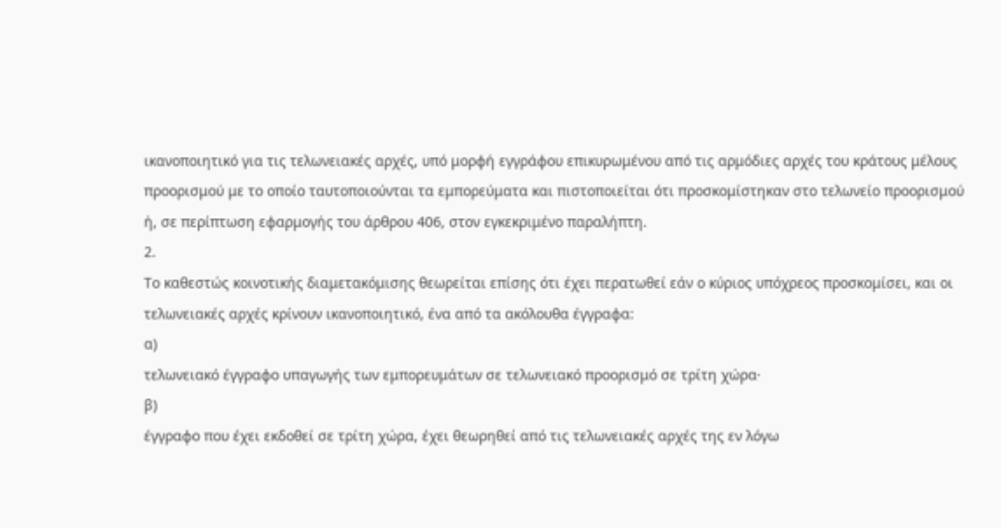ικανοποιητικό για τις τελωνειακές αρχές, υπό μορφή εγγράφου επικυρωμένου από τις αρμόδιες αρχές του κράτους μέλους προορισμού με το οποίο ταυτοποιούνται τα εμπορεύματα και πιστοποιείται ότι προσκομίστηκαν στο τελωνείο προορισμού ή, σε περίπτωση εφαρμογής του άρθρου 406, στον εγκεκριμένο παραλήπτη.
2.
Το καθεστώς κοινοτικής διαμετακόμισης θεωρείται επίσης ότι έχει περατωθεί εάν ο κύριος υπόχρεος προσκομίσει, και οι τελωνειακές αρχές κρίνουν ικανοποιητικό, ένα από τα ακόλουθα έγγραφα:
α)
τελωνειακό έγγραφο υπαγωγής των εμπορευμάτων σε τελωνειακό προορισμό σε τρίτη χώρα·
β)
έγγραφο που έχει εκδοθεί σε τρίτη χώρα, έχει θεωρηθεί από τις τελωνειακές αρχές της εν λόγω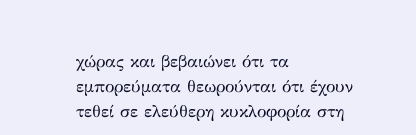χώρας και βεβαιώνει ότι τα εμπορεύματα θεωρούνται ότι έχουν τεθεί σε ελεύθερη κυκλοφορία στη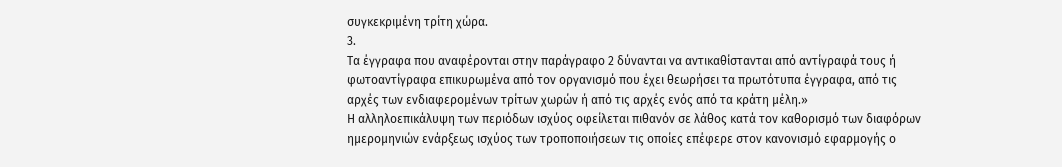συγκεκριμένη τρίτη χώρα.
3.
Τα έγγραφα που αναφέρονται στην παράγραφο 2 δύνανται να αντικαθίστανται από αντίγραφά τους ή φωτοαντίγραφα επικυρωμένα από τον οργανισμό που έχει θεωρήσει τα πρωτότυπα έγγραφα, από τις αρχές των ενδιαφερομένων τρίτων χωρών ή από τις αρχές ενός από τα κράτη μέλη.»
Η αλληλοεπικάλυψη των περιόδων ισχύος οφείλεται πιθανόν σε λάθος κατά τον καθορισμό των διαφόρων ημερομηνιών ενάρξεως ισχύος των τροποποιήσεων τις οποίες επέφερε στον κανονισμό εφαρμογής ο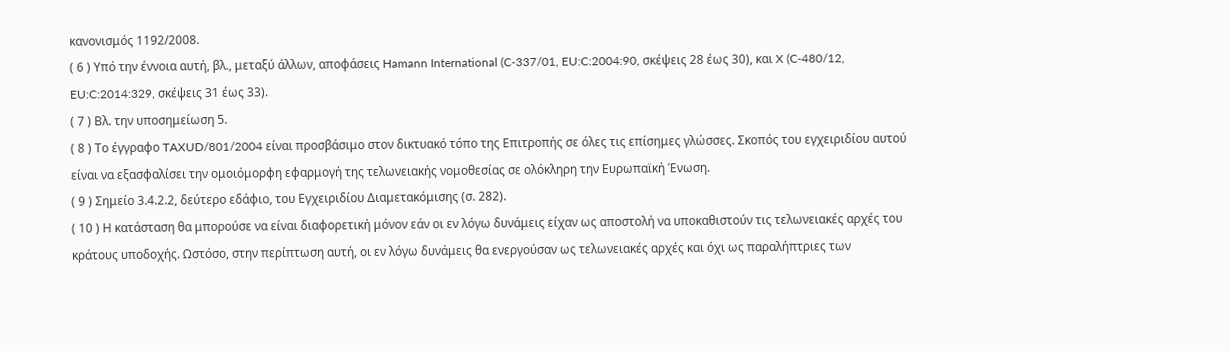κανονισμός 1192/2008.
( 6 ) Υπό την έννοια αυτή, βλ., μεταξύ άλλων, αποφάσεις Hamann International (C‑337/01, EU:C:2004:90, σκέψεις 28 έως 30), και X (C‑480/12, EU:C:2014:329, σκέψεις 31 έως 33).
( 7 ) Βλ. την υποσημείωση 5.
( 8 ) Το έγγραφο TAXUD/801/2004 είναι προσβάσιμο στον δικτυακό τόπο της Επιτροπής σε όλες τις επίσημες γλώσσες. Σκοπός του εγχειριδίου αυτού είναι να εξασφαλίσει την ομοιόμορφη εφαρμογή της τελωνειακής νομοθεσίας σε ολόκληρη την Ευρωπαϊκή Ένωση.
( 9 ) Σημείο 3.4.2.2, δεύτερο εδάφιο, του Εγχειριδίου Διαμετακόμισης (σ. 282).
( 10 ) Η κατάσταση θα μπορούσε να είναι διαφορετική μόνον εάν οι εν λόγω δυνάμεις είχαν ως αποστολή να υποκαθιστούν τις τελωνειακές αρχές του κράτους υποδοχής. Ωστόσο, στην περίπτωση αυτή, οι εν λόγω δυνάμεις θα ενεργούσαν ως τελωνειακές αρχές και όχι ως παραλήπτριες των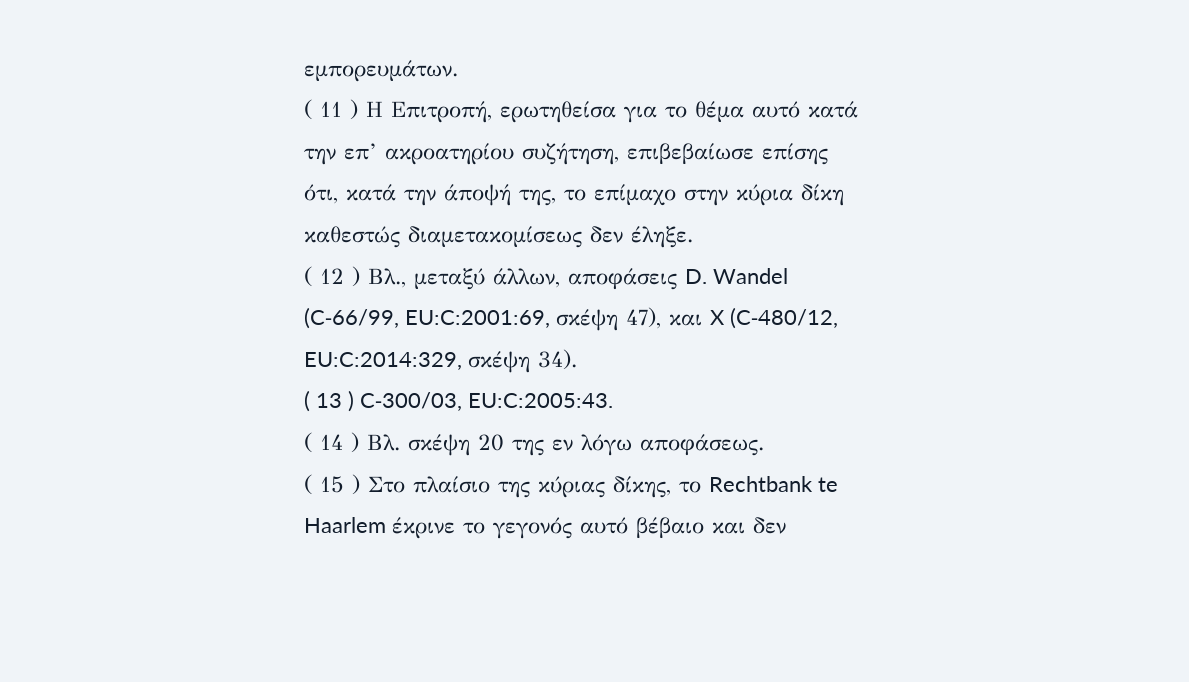εμπορευμάτων.
( 11 ) Η Επιτροπή, ερωτηθείσα για το θέμα αυτό κατά την επ’ ακροατηρίου συζήτηση, επιβεβαίωσε επίσης ότι, κατά την άποψή της, το επίμαχο στην κύρια δίκη καθεστώς διαμετακομίσεως δεν έληξε.
( 12 ) Βλ., μεταξύ άλλων, αποφάσεις D. Wandel (C‑66/99, EU:C:2001:69, σκέψη 47), και X (C‑480/12, EU:C:2014:329, σκέψη 34).
( 13 ) C‑300/03, EU:C:2005:43.
( 14 ) Βλ. σκέψη 20 της εν λόγω αποφάσεως.
( 15 ) Στο πλαίσιο της κύριας δίκης, το Rechtbank te Haarlem έκρινε το γεγονός αυτό βέβαιο και δεν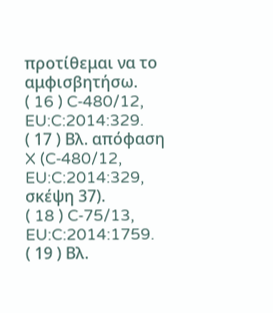προτίθεμαι να το αμφισβητήσω.
( 16 ) C‑480/12, EU:C:2014:329.
( 17 ) Βλ. απόφαση X (C‑480/12, EU:C:2014:329, σκέψη 37).
( 18 ) C‑75/13, EU:C:2014:1759.
( 19 ) Βλ.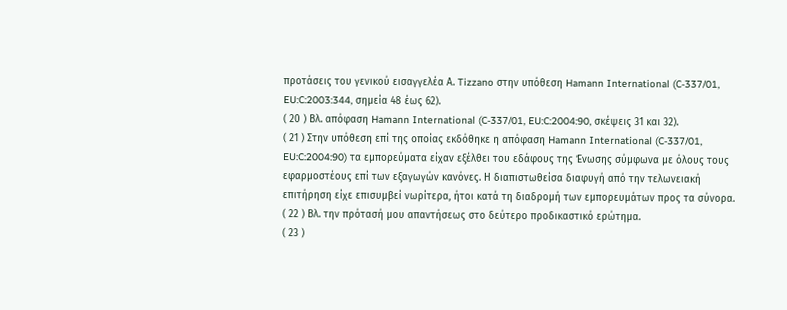προτάσεις του γενικού εισαγγελέα Α. Tizzano στην υπόθεση Hamann International (C‑337/01, EU:C:2003:344, σημεία 48 έως 62).
( 20 ) Βλ. απόφαση Hamann International (C‑337/01, EU:C:2004:90, σκέψεις 31 και 32).
( 21 ) Στην υπόθεση επί της οποίας εκδόθηκε η απόφαση Hamann International (C‑337/01, EU:C:2004:90) τα εμπορεύματα είχαν εξέλθει του εδάφους της Ένωσης σύμφωνα με όλους τους εφαρμοστέους επί των εξαγωγών κανόνες. Η διαπιστωθείσα διαφυγή από την τελωνειακή επιτήρηση είχε επισυμβεί νωρίτερα, ήτοι κατά τη διαδρομή των εμπορευμάτων προς τα σύνορα.
( 22 ) Βλ. την πρότασή μου απαντήσεως στο δεύτερο προδικαστικό ερώτημα.
( 23 )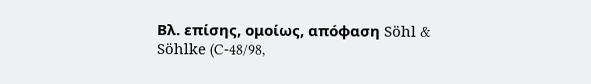Βλ. επίσης, ομοίως, απόφαση Söhl & Söhlke (C‑48/98,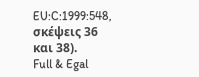EU:C:1999:548, σκέψεις 36 και 38).
Full & Egal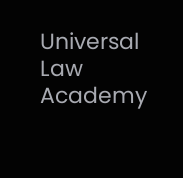Universal Law Academy